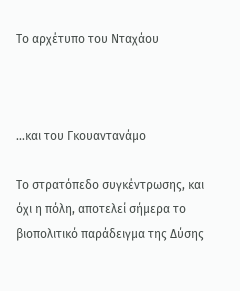Το αρχέτυπο του Νταχάου



...και του Γκουαντανάμο

Το στρατόπεδο συγκέντρωσης, και όχι η πόλη, αποτελεί σήμερα το βιοπολιτικό παράδειγμα της Δύσης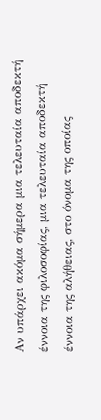Αν υπάρχει ακόμα σήμερα μια τελευταία αποδεκτή έννοια της φιλοσοφίας, μια τελευταία αποδεκτή έννοια της αλήθειας, στο όνομα της οποίας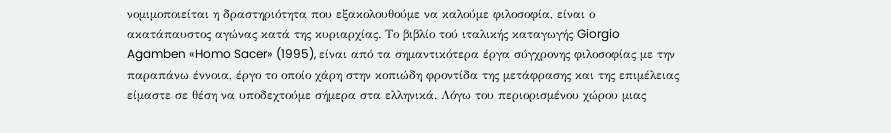νομιμοποιείται η δραστηριότητα που εξακολουθούμε να καλούμε φιλοσοφία, είναι ο ακατάπαυστος αγώνας κατά της κυριαρχίας. Το βιβλίο τού ιταλικής καταγωγής Giorgio Agamben «Homo Sacer» (1995), είναι από τα σημαντικότερα έργα σύγχρονης φιλοσοφίας με την παραπάνω έννοια, έργο το οποίο χάρη στην κοπιώδη φροντίδα της μετάφρασης και της επιμέλειας είμαστε σε θέση να υποδεχτούμε σήμερα στα ελληνικά. Λόγω του περιορισμένου χώρου μιας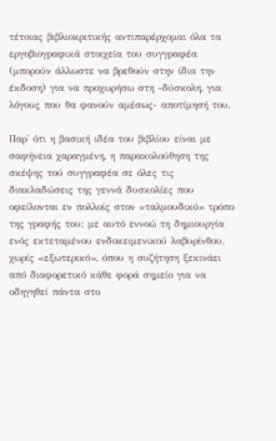τέτοιας βιβλιοκριτικής αντιπαρέρχομαι όλα τα εργοβιογραφικά στοιχεία του συγγραφέα (μπορούν άλλωστε να βρεθούν στην ίδια την έκδοση) για να προχωρήσω στη -δύσκολη, για λόγους που θα φανούν αμέσως- αποτίμησή του.

Παρ' ότι η βασική ιδέα του βιβλίου είναι με σαφήνεια χαραγμένη, η παρακολούθηση της σκέψης τού συγγραφέα σε όλες τις διακλαδώσεις της γεννά δυσκολίες που οφείλονται εν πολλοίς στον «ταλμουδικό» τρόπο της γραφής του: με αυτό εννοώ τη δημιουργία ενός εκτεταμένου ενδοκειμενικού λαβυρίνθου, χωρίς «εξωτερικό», όπου η συζήτηση ξεκινάει από διαφορετικό κάθε φορά σημείο για να οδηγηθεί πάντα στο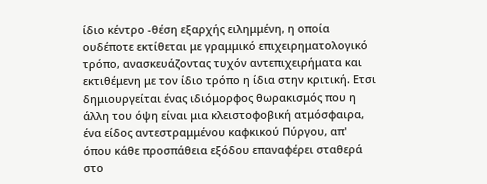ίδιο κέντρο -θέση εξαρχής ειλημμένη, η οποία ουδέποτε εκτίθεται με γραμμικό επιχειρηματολογικό τρόπο, ανασκευάζοντας τυχόν αντεπιχειρήματα και εκτιθέμενη με τον ίδιο τρόπο η ίδια στην κριτική. Ετσι δημιουργείται ένας ιδιόμορφος θωρακισμός που η άλλη του όψη είναι μια κλειστοφοβική ατμόσφαιρα, ένα είδος αντεστραμμένου καφκικού Πύργου, απ' όπου κάθε προσπάθεια εξόδου επαναφέρει σταθερά στο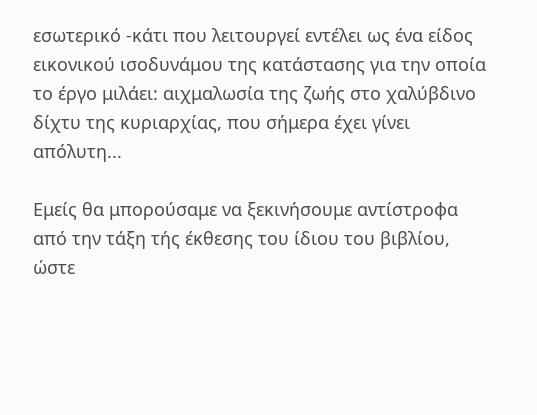εσωτερικό -κάτι που λειτουργεί εντέλει ως ένα είδος εικονικού ισοδυνάμου της κατάστασης για την οποία το έργο μιλάει: αιχμαλωσία της ζωής στο χαλύβδινο δίχτυ της κυριαρχίας, που σήμερα έχει γίνει απόλυτη...

Εμείς θα μπορούσαμε να ξεκινήσουμε αντίστροφα από την τάξη τής έκθεσης του ίδιου του βιβλίου, ώστε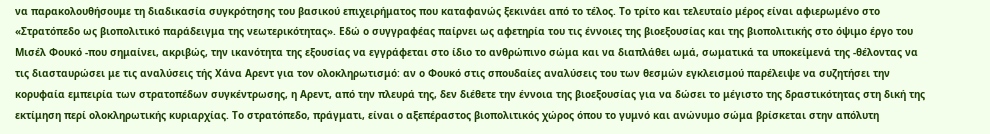να παρακολουθήσουμε τη διαδικασία συγκρότησης του βασικού επιχειρήματος που καταφανώς ξεκινάει από το τέλος. Το τρίτο και τελευταίο μέρος είναι αφιερωμένο στο «Στρατόπεδο ως βιοπολιτικό παράδειγμα της νεωτερικότητας». Εδώ ο συγγραφέας παίρνει ως αφετηρία του τις έννοιες της βιοεξουσίας και της βιοπολιτικής στο όψιμο έργο του Μισέλ Φουκό -που σημαίνει, ακριβώς, την ικανότητα της εξουσίας να εγγράφεται στο ίδιο το ανθρώπινο σώμα και να διαπλάθει ωμά, σωματικά τα υποκείμενά της -θέλοντας να τις διασταυρώσει με τις αναλύσεις τής Χάνα Αρεντ για τον ολοκληρωτισμό: αν ο Φουκό στις σπουδαίες αναλύσεις του των θεσμών εγκλεισμού παρέλειψε να συζητήσει την κορυφαία εμπειρία των στρατοπέδων συγκέντρωσης, η Αρεντ, από την πλευρά της, δεν διέθετε την έννοια της βιοεξουσίας για να δώσει το μέγιστο της δραστικότητας στη δική της εκτίμηση περί ολοκληρωτικής κυριαρχίας. Το στρατόπεδο, πράγματι, είναι ο αξεπέραστος βιοπολιτικός χώρος όπου το γυμνό και ανώνυμο σώμα βρίσκεται στην απόλυτη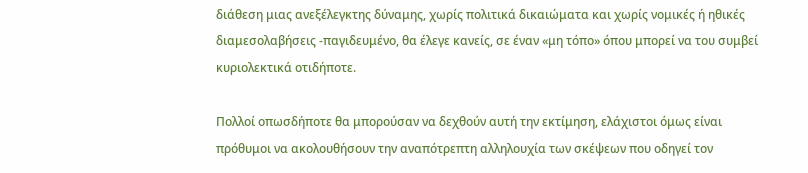διάθεση μιας ανεξέλεγκτης δύναμης, χωρίς πολιτικά δικαιώματα και χωρίς νομικές ή ηθικές διαμεσολαβήσεις -παγιδευμένο, θα έλεγε κανείς, σε έναν «μη τόπο» όπου μπορεί να του συμβεί κυριολεκτικά οτιδήποτε.

Πολλοί οπωσδήποτε θα μπορούσαν να δεχθούν αυτή την εκτίμηση, ελάχιστοι όμως είναι πρόθυμοι να ακολουθήσουν την αναπότρεπτη αλληλουχία των σκέψεων που οδηγεί τον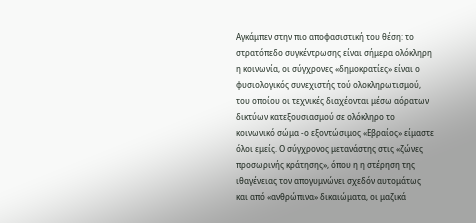Αγκάμπεν στην πιο αποφασιστική του θέση: το στρατόπεδο συγκέντρωσης είναι σήμερα ολόκληρη η κοινωνία, οι σύγχρονες «δημοκρατίες» είναι ο φυσιολογικός συνεχιστής τού ολοκληρωτισμού, του οποίου οι τεχνικές διαχέονται μέσω αόρατων δικτύων κατεξουσιασμού σε ολόκληρο το κοινωνικό σώμα -ο εξοντώσιμος «Εβραίος» είμαστε όλοι εμείς. Ο σύγχρονος μετανάστης στις «ζώνες προσωρινής κράτησης», όπου η η στέρηση της ιθαγένειας τον απογυμνώνει σχεδόν αυτομάτως και από «ανθρώπινα» δικαιώματα, οι μαζικά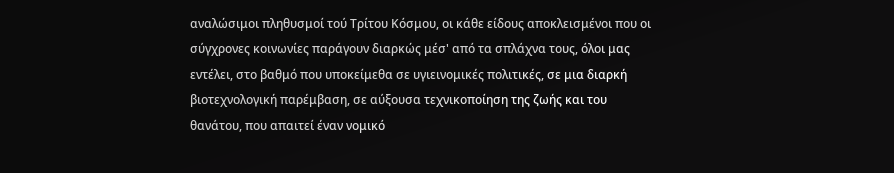αναλώσιμοι πληθυσμοί τού Τρίτου Κόσμου, οι κάθε είδους αποκλεισμένοι που οι σύγχρονες κοινωνίες παράγουν διαρκώς μέσ' από τα σπλάχνα τους, όλοι μας εντέλει, στο βαθμό που υποκείμεθα σε υγιεινομικές πολιτικές, σε μια διαρκή βιοτεχνολογική παρέμβαση, σε αύξουσα τεχνικοποίηση της ζωής και του θανάτου, που απαιτεί έναν νομικό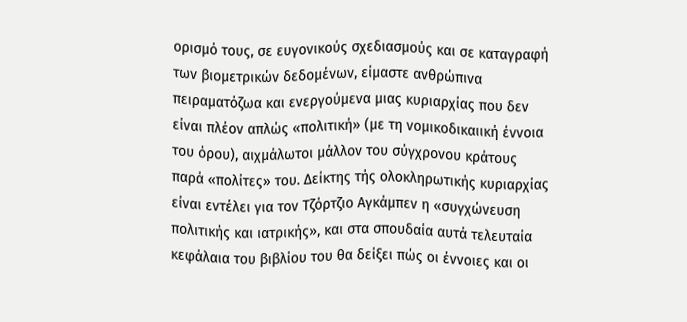ορισμό τους, σε ευγονικούς σχεδιασμούς και σε καταγραφή των βιομετρικών δεδομένων, είμαστε ανθρώπινα πειραματόζωα και ενεργούμενα μιας κυριαρχίας που δεν είναι πλέον απλώς «πολιτική» (με τη νομικοδικαιική έννοια του όρου), αιχμάλωτοι μάλλον του σύγχρονου κράτους παρά «πολίτες» του. Δείκτης τής ολοκληρωτικής κυριαρχίας είναι εντέλει για τον Τζόρτζιο Αγκάμπεν η «συγχώνευση πολιτικής και ιατρικής», και στα σπουδαία αυτά τελευταία κεφάλαια του βιβλίου του θα δείξει πώς οι έννοιες και οι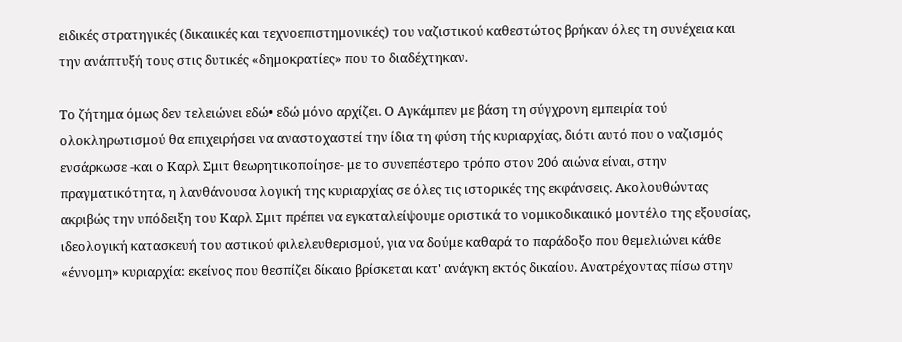ειδικές στρατηγικές (δικαιικές και τεχνοεπιστημονικές) του ναζιστικού καθεστώτος βρήκαν όλες τη συνέχεια και την ανάπτυξή τους στις δυτικές «δημοκρατίες» που το διαδέχτηκαν.

Το ζήτημα όμως δεν τελειώνει εδώ• εδώ μόνο αρχίζει. Ο Αγκάμπεν με βάση τη σύγχρονη εμπειρία τού ολοκληρωτισμού θα επιχειρήσει να αναστοχαστεί την ίδια τη φύση τής κυριαρχίας, διότι αυτό που ο ναζισμός ενσάρκωσε -και ο Καρλ Σμιτ θεωρητικοποίησε- με το συνεπέστερο τρόπο στον 20ό αιώνα είναι, στην πραγματικότητα, η λανθάνουσα λογική της κυριαρχίας σε όλες τις ιστορικές της εκφάνσεις. Ακολουθώντας ακριβώς την υπόδειξη του Καρλ Σμιτ πρέπει να εγκαταλείψουμε οριστικά το νομικοδικαιικό μοντέλο της εξουσίας, ιδεολογική κατασκευή του αστικού φιλελευθερισμού, για να δούμε καθαρά το παράδοξο που θεμελιώνει κάθε «έννομη» κυριαρχία: εκείνος που θεσπίζει δίκαιο βρίσκεται κατ' ανάγκη εκτός δικαίου. Ανατρέχοντας πίσω στην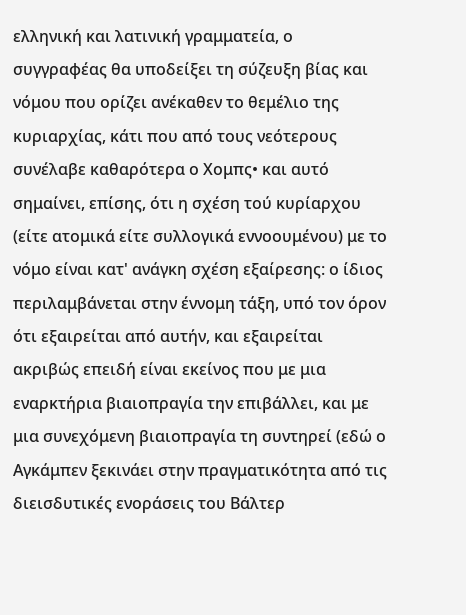ελληνική και λατινική γραμματεία, ο συγγραφέας θα υποδείξει τη σύζευξη βίας και νόμου που ορίζει ανέκαθεν το θεμέλιο της κυριαρχίας, κάτι που από τους νεότερους συνέλαβε καθαρότερα ο Χομπς• και αυτό σημαίνει, επίσης, ότι η σχέση τού κυρίαρχου (είτε ατομικά είτε συλλογικά εννοουμένου) με το νόμο είναι κατ' ανάγκη σχέση εξαίρεσης: ο ίδιος περιλαμβάνεται στην έννομη τάξη, υπό τον όρον ότι εξαιρείται από αυτήν, και εξαιρείται ακριβώς επειδή είναι εκείνος που με μια εναρκτήρια βιαιοπραγία την επιβάλλει, και με μια συνεχόμενη βιαιοπραγία τη συντηρεί (εδώ ο Αγκάμπεν ξεκινάει στην πραγματικότητα από τις διεισδυτικές ενοράσεις του Βάλτερ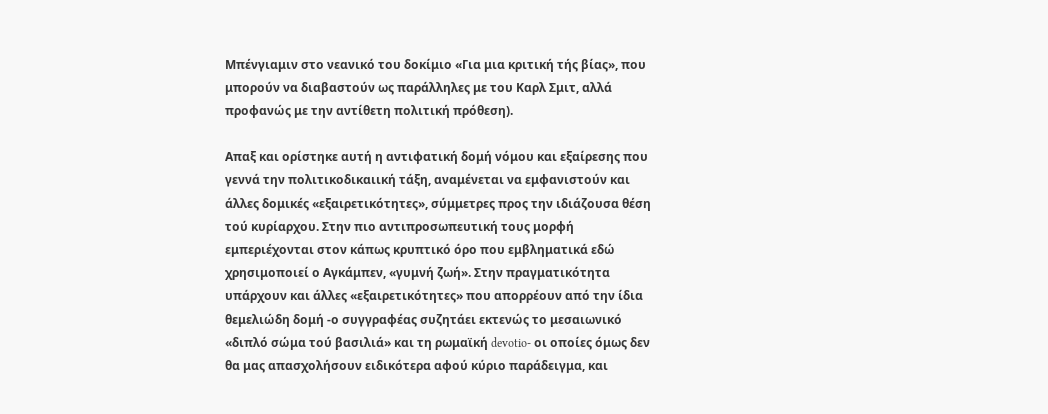Μπένγιαμιν στο νεανικό του δοκίμιο «Για μια κριτική τής βίας», που μπορούν να διαβαστούν ως παράλληλες με του Καρλ Σμιτ, αλλά προφανώς με την αντίθετη πολιτική πρόθεση).

Απαξ και ορίστηκε αυτή η αντιφατική δομή νόμου και εξαίρεσης που γεννά την πολιτικοδικαιική τάξη, αναμένεται να εμφανιστούν και άλλες δομικές «εξαιρετικότητες», σύμμετρες προς την ιδιάζουσα θέση τού κυρίαρχου. Στην πιο αντιπροσωπευτική τους μορφή εμπεριέχονται στον κάπως κρυπτικό όρο που εμβληματικά εδώ χρησιμοποιεί ο Αγκάμπεν, «γυμνή ζωή». Στην πραγματικότητα υπάρχουν και άλλες «εξαιρετικότητες» που απορρέουν από την ίδια θεμελιώδη δομή -ο συγγραφέας συζητάει εκτενώς το μεσαιωνικό «διπλό σώμα τού βασιλιά» και τη ρωμαϊκή devotio- οι οποίες όμως δεν θα μας απασχολήσουν ειδικότερα αφού κύριο παράδειγμα, και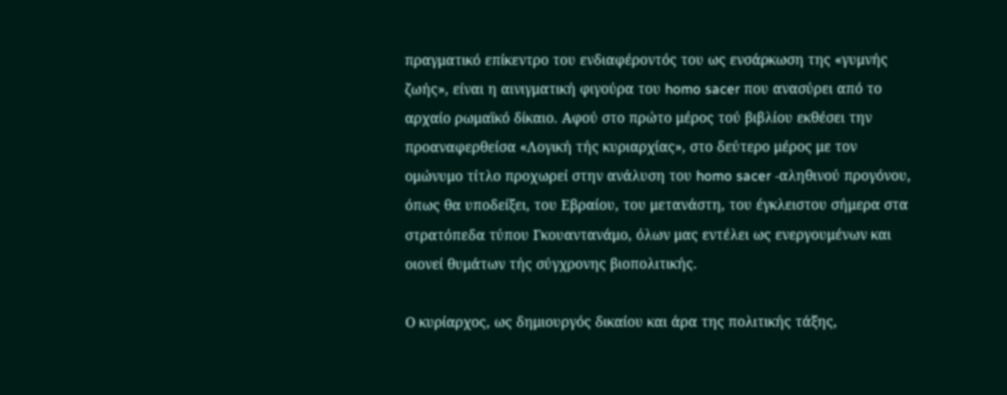πραγματικό επίκεντρο του ενδιαφέροντός του ως ενσάρκωση της «γυμνής ζωής», είναι η αινιγματική φιγούρα του homo sacer που ανασύρει από το αρχαίο ρωμαϊκό δίκαιο. Αφού στο πρώτο μέρος τού βιβλίου εκθέσει την προαναφερθείσα «Λογική τής κυριαρχίας», στο δεύτερο μέρος με τον ομώνυμο τίτλο προχωρεί στην ανάλυση του homo sacer -αληθινού προγόνου, όπως θα υποδείξει, του Εβραίου, του μετανάστη, του έγκλειστου σήμερα στα στρατόπεδα τύπου Γκουαντανάμο, όλων μας εντέλει ως ενεργουμένων και οιονεί θυμάτων τής σύγχρονης βιοπολιτικής.

Ο κυρίαρχος, ως δημιουργός δικαίου και άρα της πολιτικής τάξης,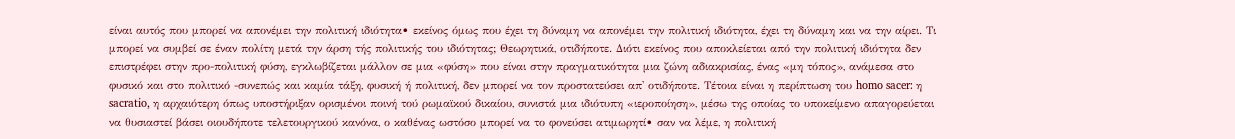είναι αυτός που μπορεί να απονέμει την πολιτική ιδιότητα• εκείνος όμως που έχει τη δύναμη να απονέμει την πολιτική ιδιότητα, έχει τη δύναμη και να την αίρει. Τι μπορεί να συμβεί σε έναν πολίτη μετά την άρση τής πολιτικής του ιδιότητας; Θεωρητικά, οτιδήποτε. Διότι εκείνος που αποκλείεται από την πολιτική ιδιότητα δεν επιστρέφει στην προ-πολιτική φύση, εγκλωβίζεται μάλλον σε μια «φύση» που είναι στην πραγματικότητα μια ζώνη αδιακρισίας, ένας «μη τόπος», ανάμεσα στο φυσικό και στο πολιτικό -συνεπώς και καμία τάξη, φυσική ή πολιτική, δεν μπορεί να τον προστατεύσει απ' οτιδήποτε. Τέτοια είναι η περίπτωση του homo sacer: η sacratio, η αρχαιότερη όπως υποστήριξαν ορισμένοι ποινή τού ρωμαϊκού δικαίου, συνιστά μια ιδιότυπη «ιεροποίηση», μέσω της οποίας το υποκείμενο απαγορεύεται να θυσιαστεί βάσει οιουδήποτε τελετουργικού κανόνα, ο καθένας ωστόσο μπορεί να το φονεύσει ατιμωρητί• σαν να λέμε, η πολιτική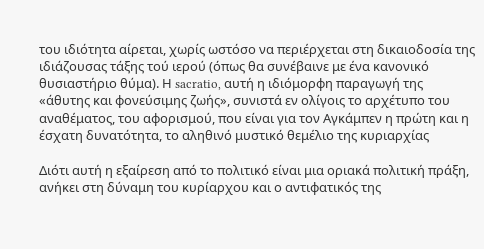του ιδιότητα αίρεται, χωρίς ωστόσο να περιέρχεται στη δικαιοδοσία της ιδιάζουσας τάξης τού ιερού (όπως θα συνέβαινε με ένα κανονικό θυσιαστήριο θύμα). Η sacratio, αυτή η ιδιόμορφη παραγωγή της «άθυτης και φονεύσιμης ζωής», συνιστά εν ολίγοις το αρχέτυπο του αναθέματος, του αφορισμού, που είναι για τον Αγκάμπεν η πρώτη και η έσχατη δυνατότητα, το αληθινό μυστικό θεμέλιο της κυριαρχίας

Διότι αυτή η εξαίρεση από το πολιτικό είναι μια οριακά πολιτική πράξη, ανήκει στη δύναμη του κυρίαρχου και ο αντιφατικός της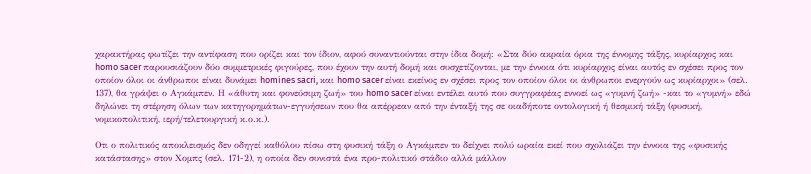χαρακτήρας φωτίζει την αντίφαση που ορίζει και τον ίδιον, αφού συναντιούνται στην ίδια δομή: «Στα δύο ακραία όρια της έννομης τάξης, κυρίαρχος και homo sacer παρουσιάζουν δύο συμμετρικές φιγούρες, που έχουν την αυτή δομή και συσχετίζονται, με την έννοια ότι κυρίαρχος είναι αυτός εν σχέσει προς τον οποίον όλοι οι άνθρωποι είναι δυνάμει homines sacri, και homo sacer είναι εκείνος εν σχέσει προς τον οποίον όλοι οι άνθρωποι ενεργούν ως κυρίαρχοι» (σελ. 137), θα γράψει ο Αγκάμπεν. Η «άθυτη και φονεύσιμη ζωή» του homo sacer είναι εντέλει αυτό που συγγραφέας εννοεί ως «γυμνή ζωή» -και το «γυμνή» εδώ δηλώνει τη στέρηση όλων των κατηγορημάτων-εγγυήσεων που θα απέρρεαν από την ένταξή της σε οιαδήποτε οντολογική ή θεσμική τάξη (φυσική, νομικοπολιτική, ιερή/τελετουργική κ.ο.κ.).

Οτι ο πολιτικός αποκλεισμός δεν οδηγεί καθόλου πίσω στη φυσική τάξη ο Αγκάμπεν το δείχνει πολύ ωραία εκεί που σχολιάζει την έννοια της «φυσικής κατάστασης» στον Χομπς (σελ. 171-2), η οποία δεν συνιστά ένα προ-πολιτικό στάδιο αλλά μάλλον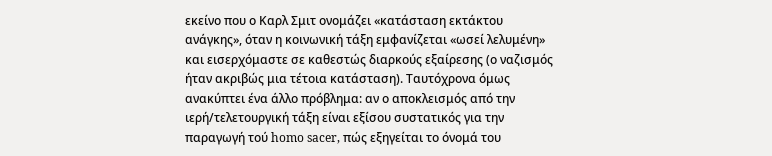εκείνο που ο Καρλ Σμιτ ονομάζει «κατάσταση εκτάκτου ανάγκης», όταν η κοινωνική τάξη εμφανίζεται «ωσεί λελυμένη» και εισερχόμαστε σε καθεστώς διαρκούς εξαίρεσης (ο ναζισμός ήταν ακριβώς μια τέτοια κατάσταση). Ταυτόχρονα όμως ανακύπτει ένα άλλο πρόβλημα: αν ο αποκλεισμός από την ιερή/τελετουργική τάξη είναι εξίσου συστατικός για την παραγωγή τού homo sacer, πώς εξηγείται το όνομά του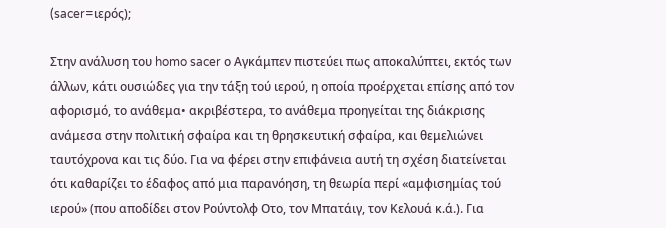(sacer=ιερός);

Στην ανάλυση του homo sacer ο Αγκάμπεν πιστεύει πως αποκαλύπτει, εκτός των άλλων, κάτι ουσιώδες για την τάξη τού ιερού, η οποία προέρχεται επίσης από τον αφορισμό, το ανάθεμα• ακριβέστερα, το ανάθεμα προηγείται της διάκρισης ανάμεσα στην πολιτική σφαίρα και τη θρησκευτική σφαίρα, και θεμελιώνει ταυτόχρονα και τις δύο. Για να φέρει στην επιφάνεια αυτή τη σχέση διατείνεται ότι καθαρίζει το έδαφος από μια παρανόηση, τη θεωρία περί «αμφισημίας τού ιερού» (που αποδίδει στον Ρούντολφ Οτο, τον Μπατάιγ, τον Κελουά κ.ά.). Για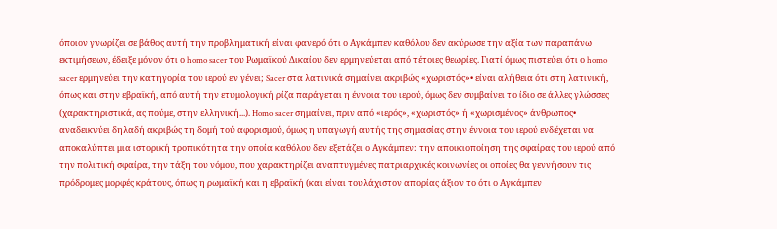όποιον γνωρίζει σε βάθος αυτή την προβληματική είναι φανερό ότι ο Αγκάμπεν καθόλου δεν ακύρωσε την αξία των παραπάνω εκτιμήσεων, έδειξε μόνον ότι ο homo sacer του Ρωμαϊκού Δικαίου δεν ερμηνεύεται από τέτοιες θεωρίες. Γιατί όμως πιστεύει ότι ο homo sacer ερμηνεύει την κατηγορία του ιερού εν γένει; Sacer στα λατινικά σημαίνει ακριβώς «χωριστός»• είναι αλήθεια ότι στη λατινική, όπως και στην εβραϊκή, από αυτή την ετυμολογική ρίζα παράγεται η έννοια του ιερού, όμως δεν συμβαίνει το ίδιο σε άλλες γλώσσες (χαρακτηριστικά, ας πούμε, στην ελληνική...). Homo sacer σημαίνει, πριν από «ιερός», «χωριστός» ή «χωρισμένος» άνθρωπος• αναδεικνύει δηλαδή ακριβώς τη δομή τού αφορισμού, όμως η υπαγωγή αυτής της σημασίας στην έννοια του ιερού ενδέχεται να αποκαλύπτει μια ιστορική τροπικότητα την οποία καθόλου δεν εξετάζει ο Αγκάμπεν: την αποικιοποίηση της σφαίρας του ιερού από την πολιτική σφαίρα, την τάξη του νόμου, που χαρακτηρίζει αναπτυγμένες πατριαρχικές κοινωνίες οι οποίες θα γεννήσουν τις πρόδρομες μορφές κράτους, όπως η ρωμαϊκή και η εβραϊκή (και είναι τουλάχιστον απορίας άξιον το ότι ο Αγκάμπεν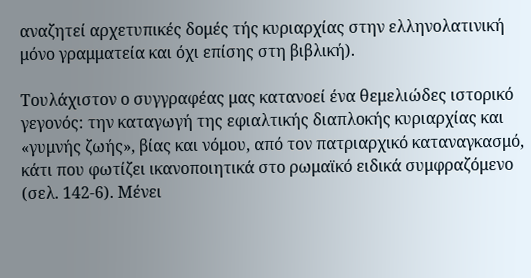αναζητεί αρχετυπικές δομές τής κυριαρχίας στην ελληνολατινική μόνο γραμματεία και όχι επίσης στη βιβλική).

Τουλάχιστον ο συγγραφέας μας κατανοεί ένα θεμελιώδες ιστορικό γεγονός: την καταγωγή της εφιαλτικής διαπλοκής κυριαρχίας και «γυμνής ζωής», βίας και νόμου, από τον πατριαρχικό καταναγκασμό, κάτι που φωτίζει ικανοποιητικά στο ρωμαϊκό ειδικά συμφραζόμενο (σελ. 142-6). Μένει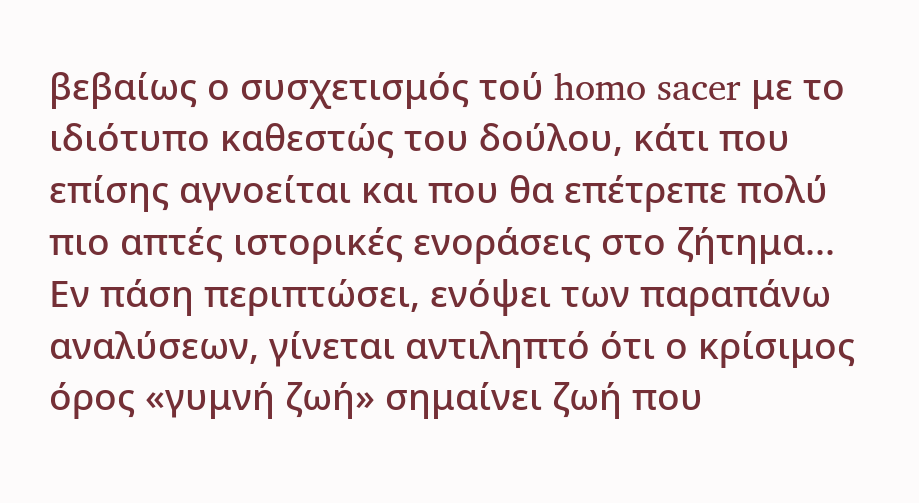βεβαίως ο συσχετισμός τού homo sacer με το ιδιότυπο καθεστώς του δούλου, κάτι που επίσης αγνοείται και που θα επέτρεπε πολύ πιο απτές ιστορικές ενοράσεις στο ζήτημα... Εν πάση περιπτώσει, ενόψει των παραπάνω αναλύσεων, γίνεται αντιληπτό ότι ο κρίσιμος όρος «γυμνή ζωή» σημαίνει ζωή που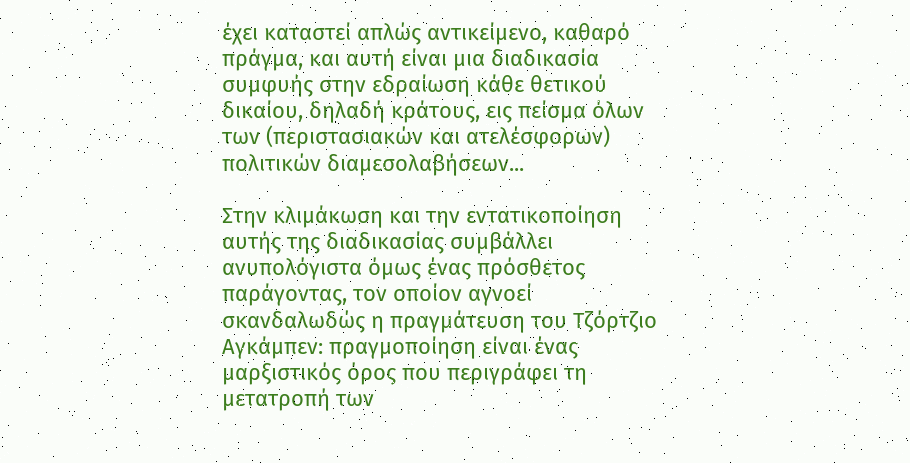έχει καταστεί απλώς αντικείμενο, καθαρό πράγμα, και αυτή είναι μια διαδικασία συμφυής στην εδραίωση κάθε θετικού δικαίου, δηλαδή κράτους, εις πείσμα όλων των (περιστασιακών και ατελέσφορων) πολιτικών διαμεσολαβήσεων...

Στην κλιμάκωση και την εντατικοποίηση αυτής της διαδικασίας συμβάλλει ανυπολόγιστα όμως ένας πρόσθετος παράγοντας, τον οποίον αγνοεί σκανδαλωδώς η πραγμάτευση του Τζόρτζιο Αγκάμπεν: πραγμοποίηση είναι ένας μαρξιστικός όρος που περιγράφει τη μετατροπή των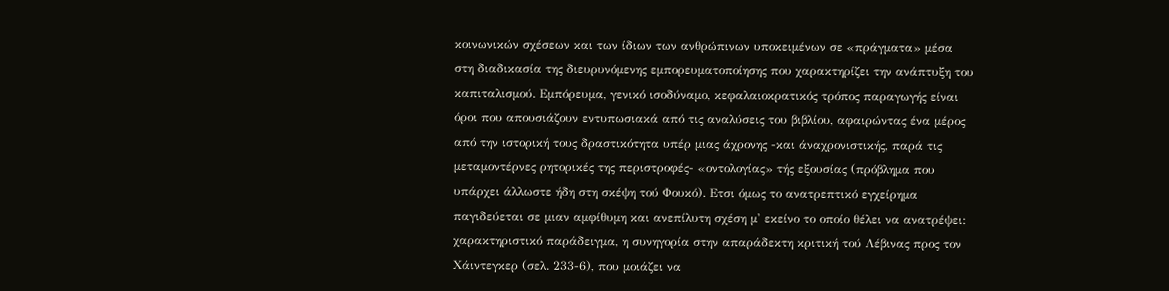κοινωνικών σχέσεων και των ίδιων των ανθρώπινων υποκειμένων σε «πράγματα» μέσα στη διαδικασία της διευρυνόμενης εμπορευματοποίησης που χαρακτηρίζει την ανάπτυξη του καπιταλισμού. Εμπόρευμα, γενικό ισοδύναμο, κεφαλαιοκρατικός τρόπος παραγωγής είναι όροι που απουσιάζουν εντυπωσιακά από τις αναλύσεις του βιβλίου, αφαιρώντας ένα μέρος από την ιστορική τους δραστικότητα υπέρ μιας άχρονης -και άναχρονιστικής, παρά τις μεταμοντέρνες ρητορικές της περιστροφές- «οντολογίας» τής εξουσίας (πρόβλημα που υπάρχει άλλωστε ήδη στη σκέψη τού Φουκό). Ετσι όμως το ανατρεπτικό εγχείρημα παγιδεύεται σε μιαν αμφίθυμη και ανεπίλυτη σχέση μ' εκείνο το οποίο θέλει να ανατρέψει: χαρακτηριστικό παράδειγμα, η συνηγορία στην απαράδεκτη κριτική τού Λέβινας προς τον Χάιντεγκερ (σελ. 233-6), που μοιάζει να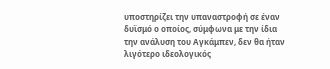υποστηρίζει την υπαναστροφή σε έναν δυϊσμό ο οποίος, σύμφωνα με την ίδια την ανάλυση του Αγκάμπεν, δεν θα ήταν λιγότερο ιδεολογικός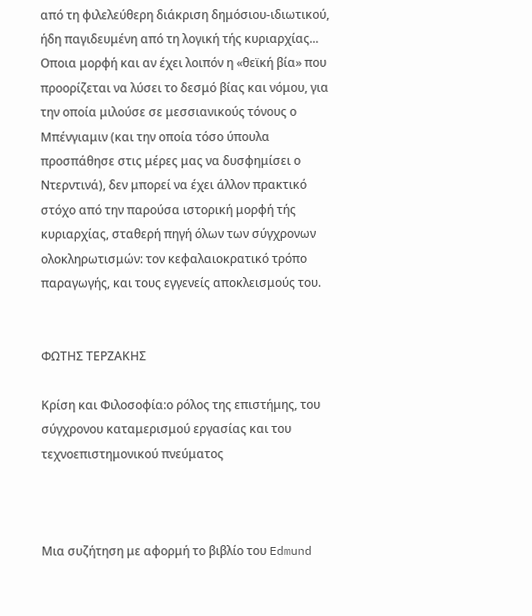από τη φιλελεύθερη διάκριση δημόσιου-ιδιωτικού, ήδη παγιδευμένη από τη λογική τής κυριαρχίας... Οποια μορφή και αν έχει λοιπόν η «θεϊκή βία» που προορίζεται να λύσει το δεσμό βίας και νόμου, για την οποία μιλούσε σε μεσσιανικούς τόνους ο Μπένγιαμιν (και την οποία τόσο ύπουλα προσπάθησε στις μέρες μας να δυσφημίσει ο Ντερντινά), δεν μπορεί να έχει άλλον πρακτικό στόχο από την παρούσα ιστορική μορφή τής κυριαρχίας, σταθερή πηγή όλων των σύγχρονων ολοκληρωτισμών: τον κεφαλαιοκρατικό τρόπο παραγωγής, και τους εγγενείς αποκλεισμούς του.


ΦΩΤΗΣ ΤΕΡΖΑΚΗΣ

Κρίση και Φιλοσοφία:ο ρόλος της επιστήμης, του σύγχρονου καταμερισμού εργασίας και του τεχνοεπιστημονικού πνεύματος



Mια συζήτηση με αφορμή το βιβλίο του Edmund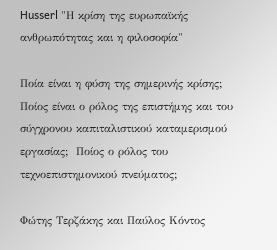Husserl "Η κρίση της ευρωπαϊκής ανθρωπότητας και η φιλοσοφία"

Ποία είναι η φύση της σημερινής κρίσης; Ποίος είναι ο ρόλος της επιστήμης και του σύγχρονου καπιταλιστικού καταμερισμού εργασίας;  Ποίος ο ρόλος του τεχνοεπιστημονικού πνεύματος;

Φώτης Τερζάκης και Παύλος Κόντος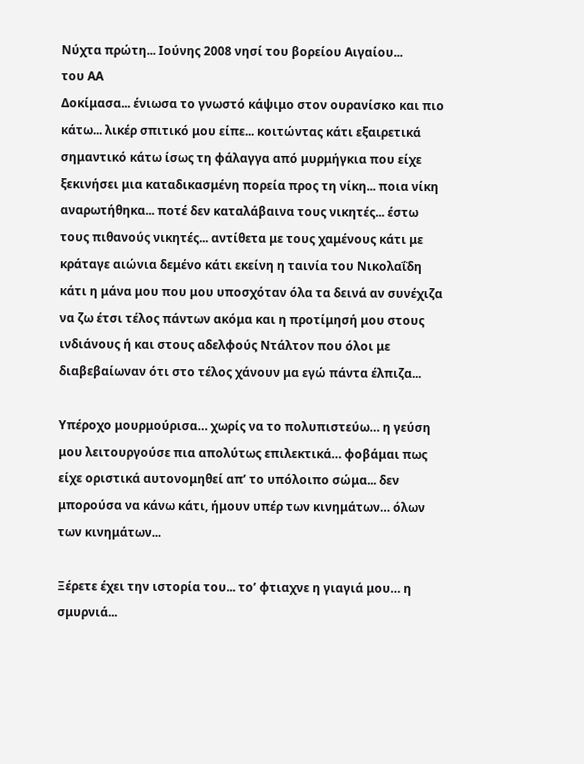Νύχτα πρώτη... Ιούνης 2008 νησί του βορείου Αιγαίου...
του ΑΑ
Δοκίμασα... ένιωσα το γνωστό κάψιμο στον ουρανίσκο και πιο κάτω... λικέρ σπιτικό μου είπε... κοιτώντας κάτι εξαιρετικά σημαντικό κάτω ίσως τη φάλαγγα από μυρμήγκια που είχε ξεκινήσει μια καταδικασμένη πορεία προς τη νίκη... ποια νίκη αναρωτήθηκα... ποτέ δεν καταλάβαινα τους νικητές... έστω τους πιθανούς νικητές... αντίθετα με τους χαμένους κάτι με κράταγε αιώνια δεμένο κάτι εκείνη η ταινία του Νικολαΐδη κάτι η μάνα μου που μου υποσχόταν όλα τα δεινά αν συνέχιζα να ζω έτσι τέλος πάντων ακόμα και η προτίμησή μου στους ινδιάνους ή και στους αδελφούς Ντάλτον που όλοι με διαβεβαίωναν ότι στο τέλος χάνουν μα εγώ πάντα έλπιζα...

Υπέροχο μουρμούρισα… χωρίς να το πολυπιστεύω… η γεύση μου λειτουργούσε πια απολύτως επιλεκτικά… φοβάμαι πως είχε οριστικά αυτονομηθεί απ’ το υπόλοιπο σώμα... δεν μπορούσα να κάνω κάτι, ήμουν υπέρ των κινημάτων… όλων των κινημάτων...

Ξέρετε έχει την ιστορία του... το’ φτιαχνε η γιαγιά μου… η σμυρνιά...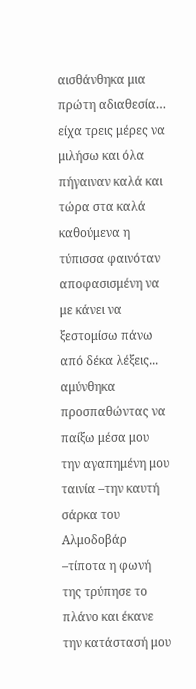αισθάνθηκα μια πρώτη αδιαθεσία… είχα τρεις μέρες να μιλήσω και όλα πήγαιναν καλά και τώρα στα καλά καθούμενα η τύπισσα φαινόταν αποφασισμένη να με κάνει να ξεστομίσω πάνω από δέκα λέξεις... αμύνθηκα προσπαθώντας να παίξω μέσα μου την αγαπημένη μου ταινία –την καυτή σάρκα του Αλμοδοβάρ –τίποτα η φωνή της τρύπησε το πλάνο και έκανε την κατάστασή μου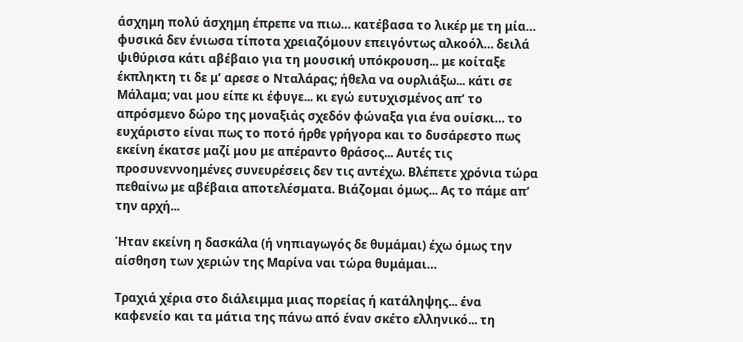άσχημη πολύ άσχημη έπρεπε να πιω… κατέβασα το λικέρ με τη μία… φυσικά δεν ένιωσα τίποτα χρειαζόμουν επειγόντως αλκοόλ… δειλά ψιθύρισα κάτι αβέβαιο για τη μουσική υπόκρουση... με κοίταξε έκπληκτη τι δε μ’ αρεσε ο Νταλάρας; ήθελα να ουρλιάξω... κάτι σε Μάλαμα; ναι μου είπε κι έφυγε... κι εγώ ευτυχισμένος απ’ το απρόσμενο δώρο της μοναξιάς σχεδόν φώναξα για ένα ουίσκι… το ευχάριστο είναι πως το ποτό ήρθε γρήγορα και το δυσάρεστο πως εκείνη έκατσε μαζί μου με απέραντο θράσος... Αυτές τις προσυνεννοημένες συνευρέσεις δεν τις αντέχω. Βλέπετε χρόνια τώρα πεθαίνω με αβέβαια αποτελέσματα. Βιάζομαι όμως... Ας το πάμε απ’ την αρχή...

Ήταν εκείνη η δασκάλα (ή νηπιαγωγός δε θυμάμαι) έχω όμως την αίσθηση των χεριών της Μαρίνα ναι τώρα θυμάμαι…

Τραχιά χέρια στο διάλειμμα μιας πορείας ή κατάληψης... ένα καφενείο και τα μάτια της πάνω από έναν σκέτο ελληνικό... τη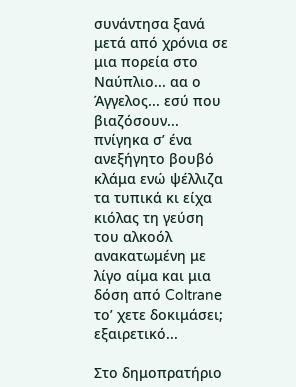συνάντησα ξανά μετά από χρόνια σε μια πορεία στο Ναύπλιο... αα ο Άγγελος... εσύ που βιαζόσουν... πνίγηκα σ’ ένα ανεξήγητο βουβό κλάμα ενώ ψέλλιζα τα τυπικά κι είχα κιόλας τη γεύση του αλκοόλ ανακατωμένη με λίγο αίμα και μια δόση από Coltrane το’ χετε δοκιμάσει; εξαιρετικό...

Στο δημοπρατήριο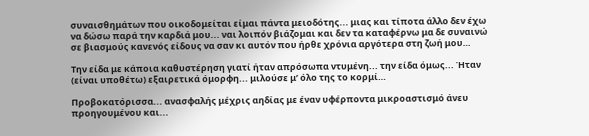συναισθημάτων που οικοδομείται είμαι πάντα μειοδότης... μιας και τίποτα άλλο δεν έχω να δώσω παρά την καρδιά μου... ναι λοιπόν βιάζομαι και δεν τα καταφέρνω μα δε συναινώ σε βιασμούς κανενός είδους να σαν κι αυτόν που ήρθε χρόνια αργότερα στη ζωή μου…

Την είδα με κάποια καθυστέρηση γιατί ήταν απρόσωπα ντυμένη... την είδα όμως... Ήταν (είναι υποθέτω) εξαιρετικά όμορφη... μιλούσε μ’ όλο της το κορμί…

Προβοκατόρισσα... ανασφαλής μέχρις αηδίας με έναν υφέρποντα μικροαστισμό άνευ προηγουμένου και...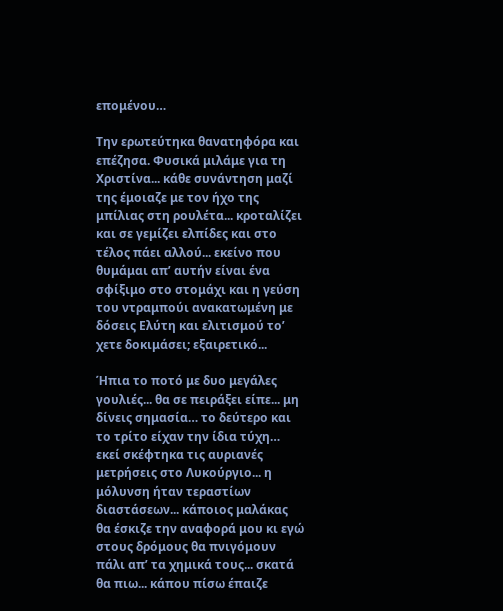επομένου…

Την ερωτεύτηκα θανατηφόρα και επέζησα. Φυσικά μιλάμε για τη Χριστίνα... κάθε συνάντηση μαζί της έμοιαζε με τον ήχο της μπίλιας στη ρουλέτα... κροταλίζει και σε γεμίζει ελπίδες και στο τέλος πάει αλλού... εκείνο που θυμάμαι απ’ αυτήν είναι ένα σφίξιμο στο στομάχι και η γεύση του ντραμπούι ανακατωμένη με δόσεις Ελύτη και ελιτισμού το’ χετε δοκιμάσει; εξαιρετικό...

Ήπια το ποτό με δυο μεγάλες γουλιές... θα σε πειράξει είπε... μη δίνεις σημασία… το δεύτερο και το τρίτο είχαν την ίδια τύχη… εκεί σκέφτηκα τις αυριανές μετρήσεις στο Λυκούργιο... η μόλυνση ήταν τεραστίων διαστάσεων... κάποιος μαλάκας θα έσκιζε την αναφορά μου κι εγώ στους δρόμους θα πνιγόμουν πάλι απ’ τα χημικά τους... σκατά θα πιω... κάπου πίσω έπαιζε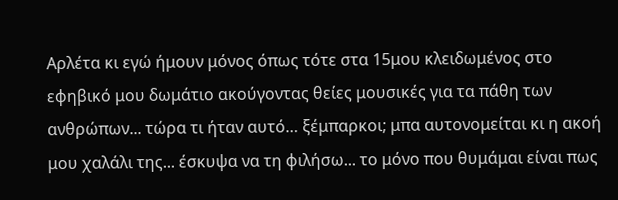Αρλέτα κι εγώ ήμουν μόνος όπως τότε στα 15μου κλειδωμένος στο εφηβικό μου δωμάτιο ακούγοντας θείες μουσικές για τα πάθη των ανθρώπων... τώρα τι ήταν αυτό… ξέμπαρκοι; μπα αυτονομείται κι η ακοή μου χαλάλι της... έσκυψα να τη φιλήσω... το μόνο που θυμάμαι είναι πως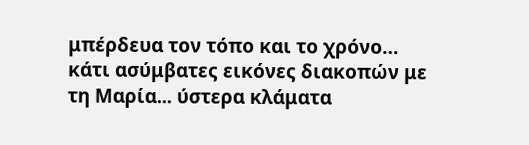μπέρδευα τον τόπο και το χρόνο… κάτι ασύμβατες εικόνες διακοπών με τη Μαρία... ύστερα κλάματα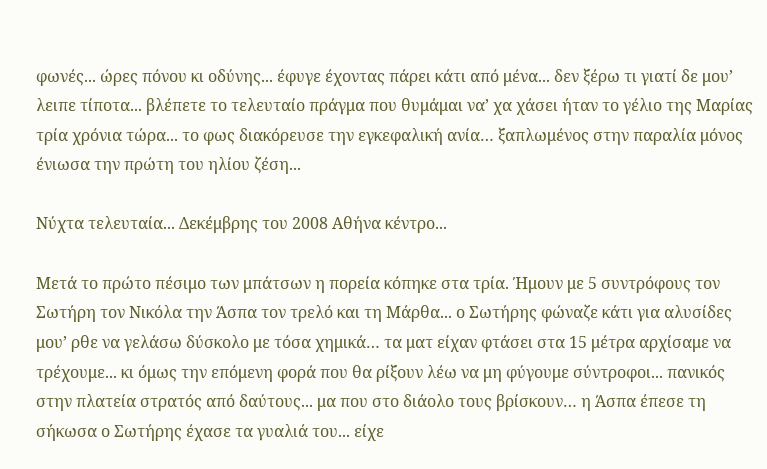φωνές... ώρες πόνου κι οδύνης... έφυγε έχοντας πάρει κάτι από μένα... δεν ξέρω τι γιατί δε μου’ λειπε τίποτα... βλέπετε το τελευταίο πράγμα που θυμάμαι να’ χα χάσει ήταν το γέλιο της Μαρίας τρία χρόνια τώρα... το φως διακόρευσε την εγκεφαλική ανία… ξαπλωμένος στην παραλία μόνος ένιωσα την πρώτη του ηλίου ζέση...

Νύχτα τελευταία... Δεκέμβρης του 2008 Αθήνα κέντρο...

Μετά το πρώτο πέσιμο των μπάτσων η πορεία κόπηκε στα τρία. Ήμουν με 5 συντρόφους τον Σωτήρη τον Νικόλα την Άσπα τον τρελό και τη Μάρθα... ο Σωτήρης φώναζε κάτι για αλυσίδες μου’ ρθε να γελάσω δύσκολο με τόσα χημικά… τα ματ είχαν φτάσει στα 15 μέτρα αρχίσαμε να τρέχουμε... κι όμως την επόμενη φορά που θα ρίξουν λέω να μη φύγουμε σύντροφοι... πανικός στην πλατεία στρατός από δαύτους... μα που στο διάολο τους βρίσκουν… η Άσπα έπεσε τη σήκωσα ο Σωτήρης έχασε τα γυαλιά του... είχε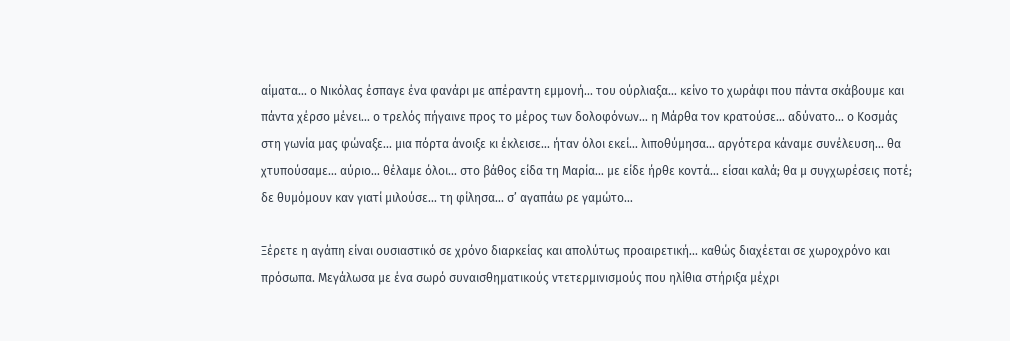αίματα... ο Νικόλας έσπαγε ένα φανάρι με απέραντη εμμονή... του ούρλιαξα... κείνο το χωράφι που πάντα σκάβουμε και πάντα χέρσο μένει... ο τρελός πήγαινε προς το μέρος των δολοφόνων… η Μάρθα τον κρατούσε… αδύνατο... ο Κοσμάς στη γωνία μας φώναξε... μια πόρτα άνοιξε κι έκλεισε... ήταν όλοι εκεί... λιποθύμησα... αργότερα κάναμε συνέλευση... θα χτυπούσαμε... αύριο… θέλαμε όλοι... στο βάθος είδα τη Μαρία… με είδε ήρθε κοντά… είσαι καλά; θα μ συγχωρέσεις ποτέ; δε θυμόμουν καν γιατί μιλούσε... τη φίλησα... σ’ αγαπάω ρε γαμώτο…

Ξέρετε η αγάπη είναι ουσιαστικό σε χρόνο διαρκείας και απολύτως προαιρετική... καθώς διαχέεται σε χωροχρόνο και πρόσωπα. Μεγάλωσα με ένα σωρό συναισθηματικούς ντετερμινισμούς που ηλίθια στήριξα μέχρι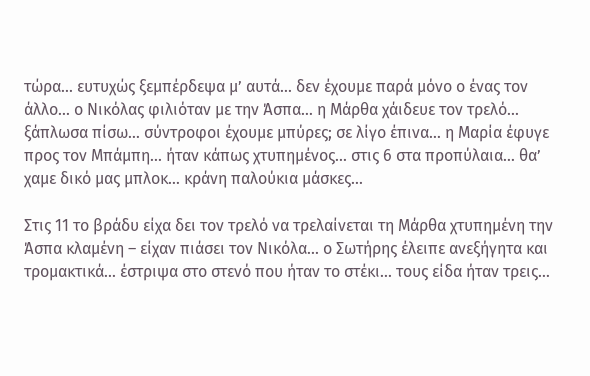τώρα... ευτυχώς ξεμπέρδεψα μ’ αυτά... δεν έχουμε παρά μόνο ο ένας τον άλλο... ο Νικόλας φιλιόταν με την Άσπα… η Μάρθα χάιδευε τον τρελό... ξάπλωσα πίσω… σύντροφοι έχουμε μπύρες; σε λίγο έπινα… η Μαρία έφυγε προς τον Μπάμπη... ήταν κάπως χτυπημένος... στις 6 στα προπύλαια… θα’ χαμε δικό μας μπλοκ… κράνη παλούκια μάσκες...

Στις 11 το βράδυ είχα δει τον τρελό να τρελαίνεται τη Μάρθα χτυπημένη την Άσπα κλαμένη – είχαν πιάσει τον Νικόλα... ο Σωτήρης έλειπε ανεξήγητα και τρομακτικά... έστριψα στο στενό που ήταν το στέκι... τους είδα ήταν τρεις…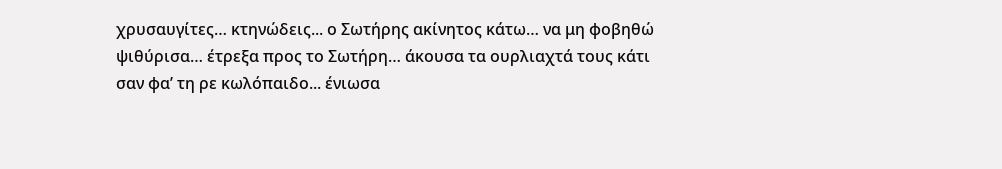χρυσαυγίτες… κτηνώδεις... ο Σωτήρης ακίνητος κάτω… να μη φοβηθώ ψιθύρισα… έτρεξα προς το Σωτήρη… άκουσα τα ουρλιαχτά τους κάτι σαν φα’ τη ρε κωλόπαιδο... ένιωσα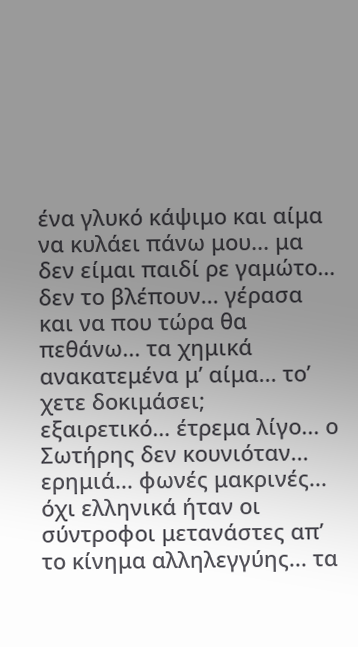ένα γλυκό κάψιμο και αίμα να κυλάει πάνω μου... μα δεν είμαι παιδί ρε γαμώτο… δεν το βλέπουν... γέρασα και να που τώρα θα πεθάνω... τα χημικά ανακατεμένα μ’ αίμα... το’ χετε δοκιμάσει; εξαιρετικό… έτρεμα λίγο... ο Σωτήρης δεν κουνιόταν... ερημιά... φωνές μακρινές... όχι ελληνικά ήταν οι σύντροφοι μετανάστες απ’ το κίνημα αλληλεγγύης... τα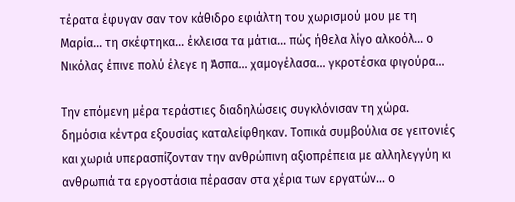τέρατα έφυγαν σαν τον κάθιδρο εφιάλτη του χωρισμού μου με τη Μαρία… τη σκέφτηκα… έκλεισα τα μάτια… πώς ήθελα λίγο αλκοόλ… ο Νικόλας έπινε πολύ έλεγε η Άσπα... χαμογέλασα… γκροτέσκα φιγούρα...

Την επόμενη μέρα τεράστιες διαδηλώσεις συγκλόνισαν τη χώρα. δημόσια κέντρα εξουσίας καταλείφθηκαν. Τοπικά συμβούλια σε γειτονιές και χωριά υπερασπίζονταν την ανθρώπινη αξιοπρέπεια με αλληλεγγύη κι ανθρωπιά τα εργοστάσια πέρασαν στα χέρια των εργατών... ο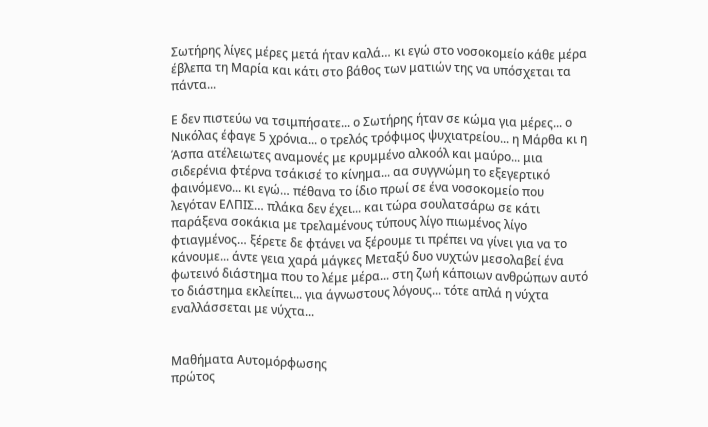Σωτήρης λίγες μέρες μετά ήταν καλά… κι εγώ στο νοσοκομείο κάθε μέρα έβλεπα τη Μαρία και κάτι στο βάθος των ματιών της να υπόσχεται τα πάντα...

Ε δεν πιστεύω να τσιμπήσατε... ο Σωτήρης ήταν σε κώμα για μέρες... ο Νικόλας έφαγε 5 χρόνια... ο τρελός τρόφιμος ψυχιατρείου... η Μάρθα κι η Άσπα ατέλειωτες αναμονές με κρυμμένο αλκοόλ και μαύρο... μια σιδερένια φτέρνα τσάκισέ το κίνημα... αα συγγνώμη το εξεγερτικό φαινόμενο... κι εγώ… πέθανα το ίδιο πρωί σε ένα νοσοκομείο που λεγόταν ΕΛΠΙΣ… πλάκα δεν έχει... και τώρα σουλατσάρω σε κάτι παράξενα σοκάκια με τρελαμένους τύπους λίγο πιωμένος λίγο φτιαγμένος… ξέρετε δε φτάνει να ξέρουμε τι πρέπει να γίνει για να το κάνουμε... άντε γεια χαρά μάγκες Μεταξύ δυο νυχτών μεσολαβεί ένα φωτεινό διάστημα που το λέμε μέρα... στη ζωή κάποιων ανθρώπων αυτό το διάστημα εκλείπει... για άγνωστους λόγους... τότε απλά η νύχτα εναλλάσσεται με νύχτα...


Μαθήματα Aυτομόρφωσης
πρώτος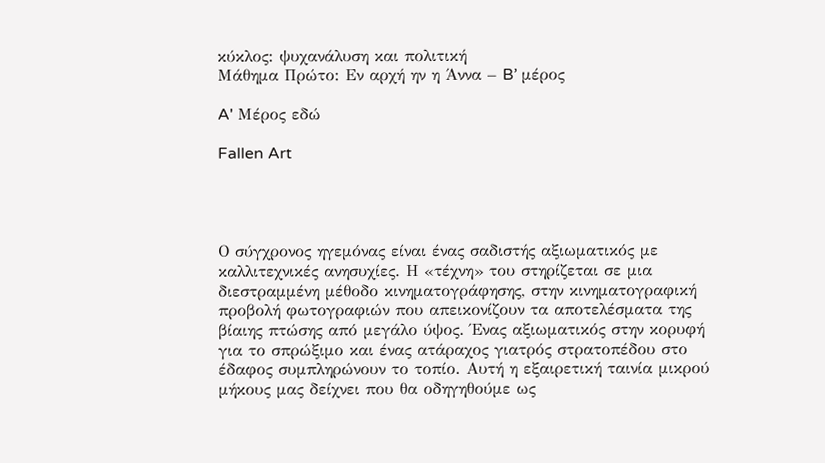κύκλος: ψυχανάλυση και πολιτική
Μάθημα Πρώτο: Εν αρχή ην η Άννα – B’ μέρος

A' Mέρος εδώ

Fallen Art




Ο σύγχρονος ηγεμόνας είναι ένας σαδιστής αξιωματικός με καλλιτεχνικές ανησυχίες. Η «τέχνη» του στηρίζεται σε μια διεστραμμένη μέθοδο κινηματογράφησης, στην κινηματογραφική προβολή φωτογραφιών που απεικονίζουν τα αποτελέσματα της βίαιης πτώσης από μεγάλο ύψος. Ένας αξιωματικός στην κορυφή για το σπρώξιμο και ένας ατάραχος γιατρός στρατοπέδου στο έδαφος συμπληρώνουν το τοπίο. Αυτή η εξαιρετική ταινία μικρού μήκους μας δείχνει που θα οδηγηθούμε ως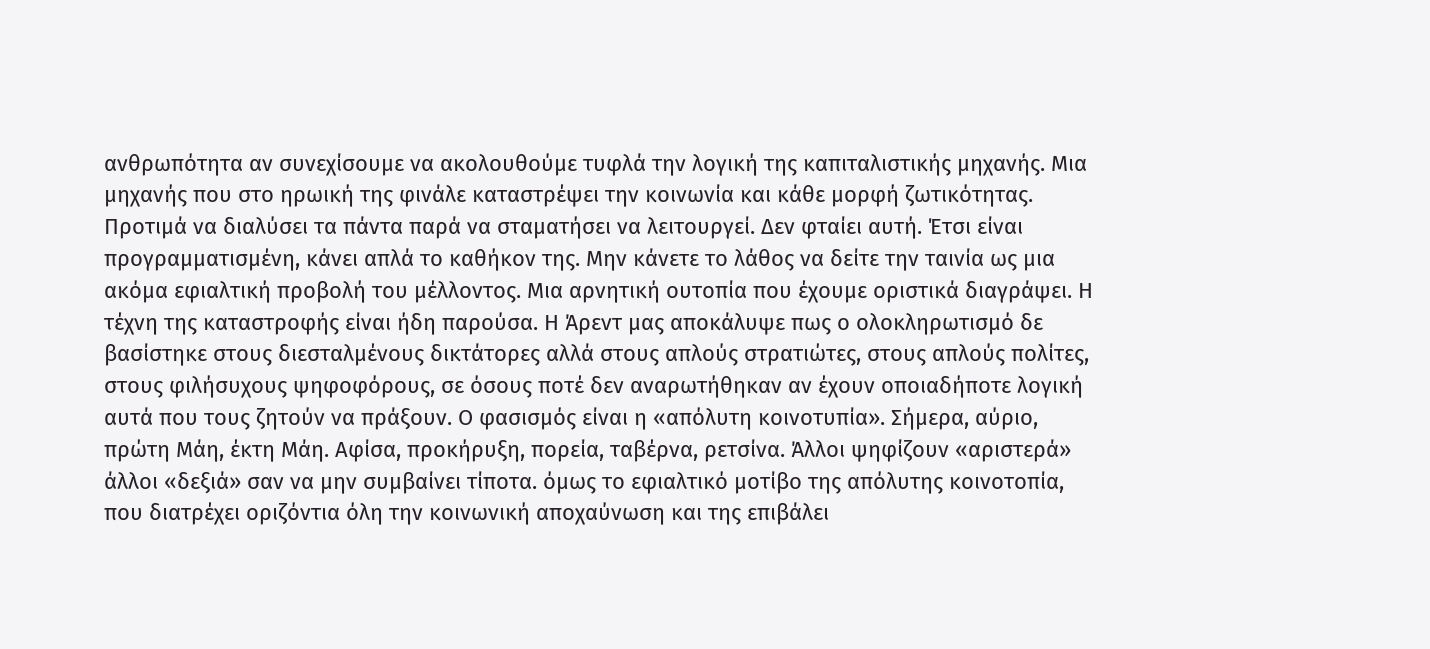ανθρωπότητα αν συνεχίσουμε να ακολουθούμε τυφλά την λογική της καπιταλιστικής μηχανής. Μια μηχανής που στο ηρωική της φινάλε καταστρέψει την κοινωνία και κάθε μορφή ζωτικότητας. Προτιμά να διαλύσει τα πάντα παρά να σταματήσει να λειτουργεί. Δεν φταίει αυτή. Έτσι είναι προγραμματισμένη, κάνει απλά το καθήκον της. Μην κάνετε το λάθος να δείτε την ταινία ως μια ακόμα εφιαλτική προβολή του μέλλοντος. Μια αρνητική ουτοπία που έχουμε οριστικά διαγράψει. Η τέχνη της καταστροφής είναι ήδη παρούσα. Η Άρεντ μας αποκάλυψε πως ο ολοκληρωτισμό δε βασίστηκε στους διεσταλμένους δικτάτορες αλλά στους απλούς στρατιώτες, στους απλούς πολίτες, στους φιλήσυχους ψηφοφόρους, σε όσους ποτέ δεν αναρωτήθηκαν αν έχουν οποιαδήποτε λογική αυτά που τους ζητούν να πράξουν. Ο φασισμός είναι η «απόλυτη κοινοτυπία». Σήμερα, αύριο, πρώτη Μάη, έκτη Μάη. Αφίσα, προκήρυξη, πορεία, ταβέρνα, ρετσίνα. Άλλοι ψηφίζουν «αριστερά» άλλοι «δεξιά» σαν να μην συμβαίνει τίποτα. όμως το εφιαλτικό μοτίβο της απόλυτης κοινοτοπία, που διατρέχει οριζόντια όλη την κοινωνική αποχαύνωση και της επιβάλει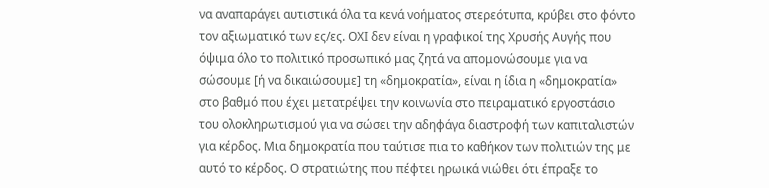να αναπαράγει αυτιστικά όλα τα κενά νοήματος στερεότυπα, κρύβει στο φόντο τον αξιωματικό των ες/ες. ΟΧΙ δεν είναι η γραφικοί της Χρυσής Αυγής που όψιμα όλο το πολιτικό προσωπικό μας ζητά να απομονώσουμε για να σώσουμε [ή να δικαιώσουμε] τη «δημοκρατία», είναι η ίδια η «δημοκρατία» στο βαθμό που έχει μετατρέψει την κοινωνία στο πειραματικό εργοστάσιο του ολοκληρωτισμού για να σώσει την αδηφάγα διαστροφή των καπιταλιστών για κέρδος. Μια δημοκρατία που ταύτισε πια το καθήκον των πολιτιών της με αυτό το κέρδος. Ο στρατιώτης που πέφτει ηρωικά νιώθει ότι έπραξε το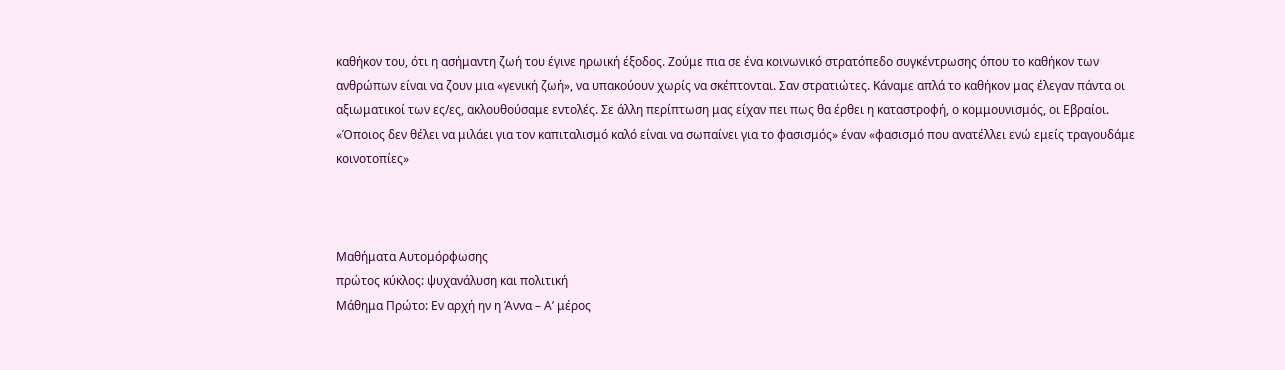καθήκον του, ότι η ασήμαντη ζωή του έγινε ηρωική έξοδος. Ζούμε πια σε ένα κοινωνικό στρατόπεδο συγκέντρωσης όπου το καθήκον των ανθρώπων είναι να ζουν μια «γενική ζωή», να υπακούουν χωρίς να σκέπτονται. Σαν στρατιώτες. Κάναμε απλά το καθήκον μας έλεγαν πάντα οι αξιωματικοί των ες/ες, ακλουθούσαμε εντολές. Σε άλλη περίπτωση μας είχαν πει πως θα έρθει η καταστροφή, ο κομμουνισμός, οι Εβραίοι. «Όποιος δεν θέλει να μιλάει για τον καπιταλισμό καλό είναι να σωπαίνει για το φασισμός» έναν «φασισμό που ανατέλλει ενώ εμείς τραγουδάμε κοινοτοπίες»



Μαθήματα Aυτομόρφωσης
πρώτος κύκλος: ψυχανάλυση και πολιτική
Μάθημα Πρώτο: Εν αρχή ην η Άννα – Α’ μέρος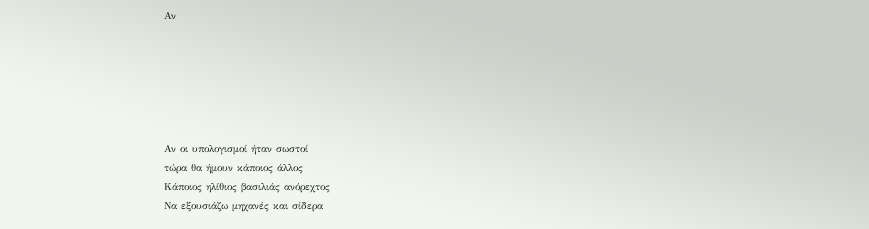Αν






Αν οι υπολογισμοί ήταν σωστοί
τώρα θα ήμουν κάποιος άλλος
Κάποιος ηλίθιος βασιλιάς ανόρεχτος
Να εξουσιάζω μηχανές και σίδερα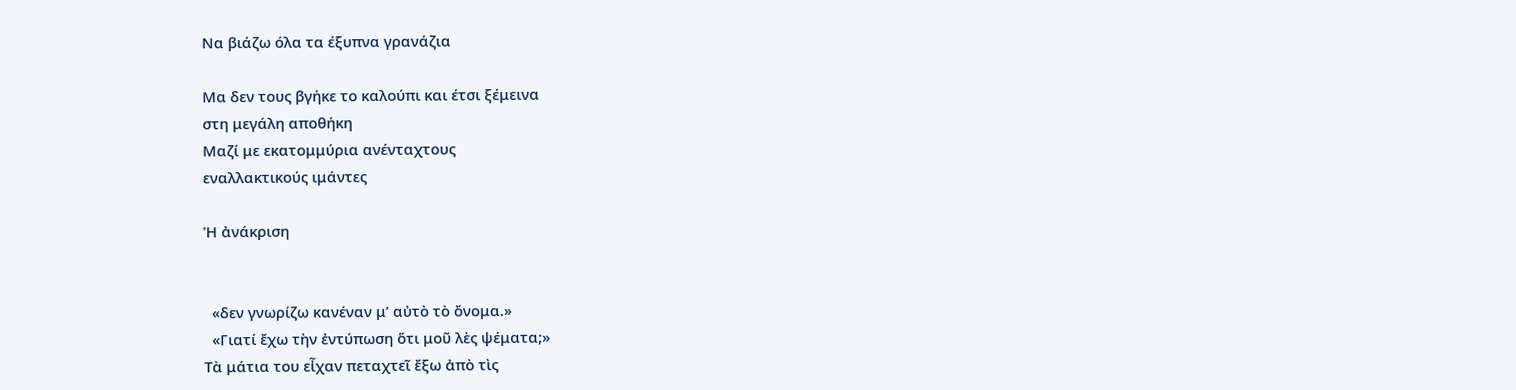Να βιάζω όλα τα έξυπνα γρανάζια

Μα δεν τους βγήκε το καλούπι και έτσι ξέμεινα
στη μεγάλη αποθήκη
Μαζί με εκατομμύρια ανένταχτους
εναλλακτικούς ιμάντες

Ἡ ἀνάκριση


  «δεν γνωρίζω κανέναν μ’ αὐτὸ τὸ ὄνομα.»
  «Γιατί ἔχω τὴν ἐντύπωση ὅτι μοῦ λὲς ψέματα;»
Τὰ μάτια του εἶχαν πεταχτεῖ ἔξω ἀπὸ τὶς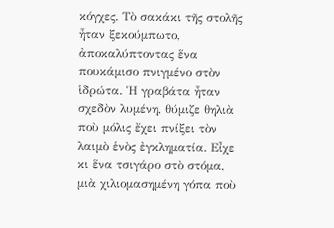κόγχες. Τὸ σακάκι τῆς στολῆς ἦταν ξεκούμπωτο, ἀποκαλύπτοντας ἕνα πουκάμισο πνιγμένο στὸν ἱδρώτα. Ἡ γραβάτα ἦταν σχεδὸν λυμένη, θύμιζε θηλιὰ ποὺ μόλις ἔχει πνίξει τὸν λαιμὸ ἑνὸς ἐγκληματία. Εἶχε κι ἕνα τσιγάρο στὸ στόμα, μιὰ χιλιομασημένη γόπα ποὺ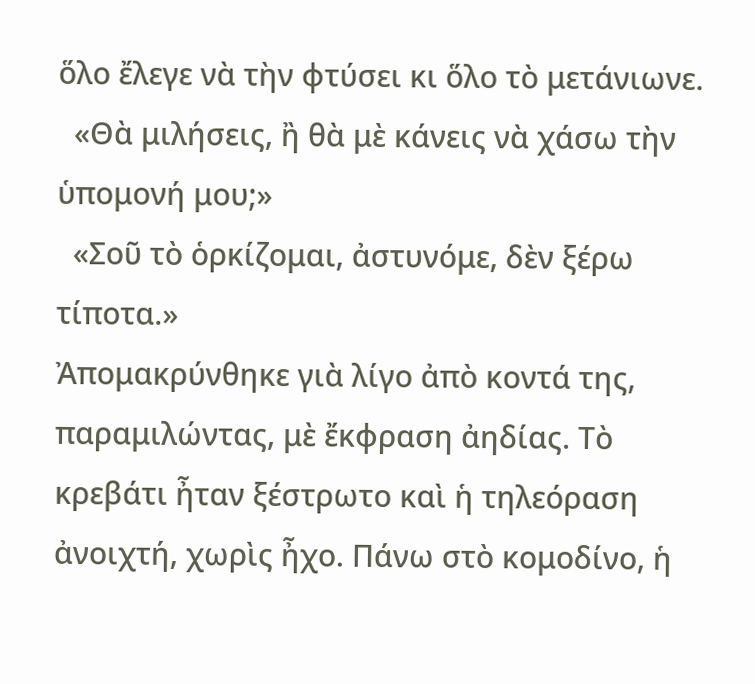ὅλο ἔλεγε νὰ τὴν φτύσει κι ὅλο τὸ μετάνιωνε.
  «Θὰ μιλήσεις, ἢ θὰ μὲ κάνεις νὰ χάσω τὴν ὑπομονή μου;»
  «Σοῦ τὸ ὁρκίζομαι, ἀστυνόμε, δὲν ξέρω τίποτα.»
Ἀπομακρύνθηκε γιὰ λίγο ἀπὸ κοντά της, παραμιλώντας, μὲ ἔκφραση ἀηδίας. Τὸ κρεβάτι ἦταν ξέστρωτο καὶ ἡ τηλεόραση ἀνοιχτή, χωρὶς ἦχο. Πάνω στὸ κομοδίνο, ἡ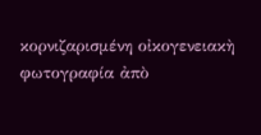κορνιζαρισμένη οἰκογενειακὴ φωτογραφία ἀπὸ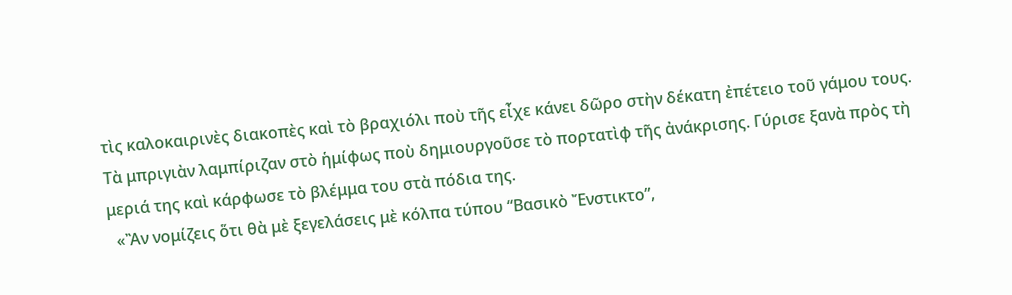τὶς καλοκαιρινὲς διακοπὲς καὶ τὸ βραχιόλι ποὺ τῆς εἶχε κάνει δῶρο στὴν δέκατη ἐπέτειο τοῦ γάμου τους. Τὰ μπριγιὰν λαμπίριζαν στὸ ἡμίφως ποὺ δημιουργοῦσε τὸ πορτατὶφ τῆς ἀνάκρισης. Γύρισε ξανὰ πρὸς τὴ μεριά της καὶ κάρφωσε τὸ βλέμμα του στὰ πόδια της.
  «Ἂν νομίζεις ὅτι θὰ μὲ ξεγελάσεις μὲ κόλπα τύπου “Βασικὸ Ἔνστικτο”,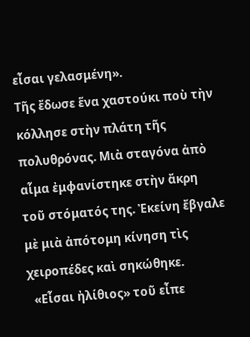εἶσαι γελασμένη».
Τῆς ἔδωσε ἕνα χαστούκι ποὺ τὴν κόλλησε στὴν πλάτη τῆς πολυθρόνας. Μιὰ σταγόνα ἀπὸ αἷμα ἐμφανίστηκε στὴν ἄκρη τοῦ στόματός της. Ἐκείνη ἔβγαλε μὲ μιὰ ἀπότομη κίνηση τὶς χειροπέδες καὶ σηκώθηκε.
  «Εἶσαι ἠλίθιος» τοῦ εἶπε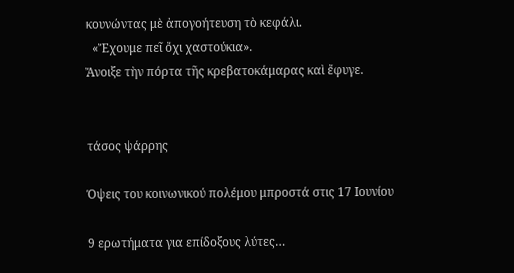κουνώντας μὲ ἀπογοήτευση τὸ κεφάλι.
  «Ἔχουμε πεῖ ὄχι χαστούκια».
Ἄνοιξε τὴν πόρτα τῆς κρεβατοκάμαρας καὶ ἔφυγε.


τάσος ψάρρης

Όψεις του κοινωνικού πολέμου μπροστά στις 17 Ιουνίου

9 ερωτήματα για επίδοξους λύτες…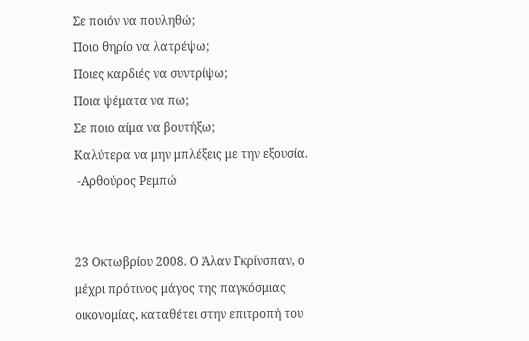Σε ποιόν να πουληθώ;
Ποιο θηρίο να λατρέψω;
Ποιες καρδιές να συντρίψω;
Ποια ψέματα να πω;
Σε ποιο αίμα να βουτήξω;
Καλύτερα να μην μπλέξεις με την εξουσία.
 -Αρθούρος Ρεμπώ


23 Οκτωβρίου 2008. Ο Άλαν Γκρίνσπαν, ο μέχρι πρότινος μάγος της παγκόσμιας οικονομίας, καταθέτει στην επιτροπή του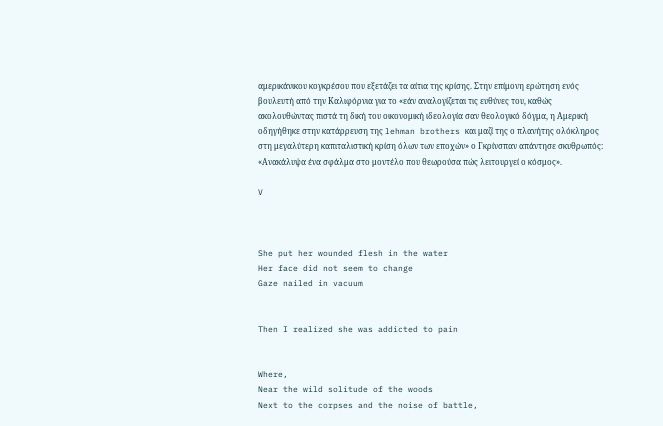αμερικάνικου κογκρέσου που εξετάζει τα αίτια της κρίσης. Στην επίμονη ερώτηση ενός βουλευτή από την Καλιφόρνια για το «εάν αναλογίζεται τις ευθύνες του, καθώς ακολουθώντας πιστά τη δική του οικονομική ιδεολογία σαν θεολογικό δόγμα, η Αμερική οδηγήθηκε στην κατάρρευση της lehman brothers και μαζί της ο πλανήτης ολόκληρος στη μεγαλύτερη καπιταλιστική κρίση όλων των εποχών» ο Γκρίνσπαν απάντησε σκυθρωπός: «Ανακάλυψα ένα σφάλμα στο μοντέλο που θεωρούσα πώς λειτουργεί ο κόσμος».

V



She put her wounded flesh in the water
Her face did not seem to change
Gaze nailed in vacuum


Then I realized she was addicted to pain


Where,
Near the wild solitude of the woods
Next to the corpses and the noise of battle,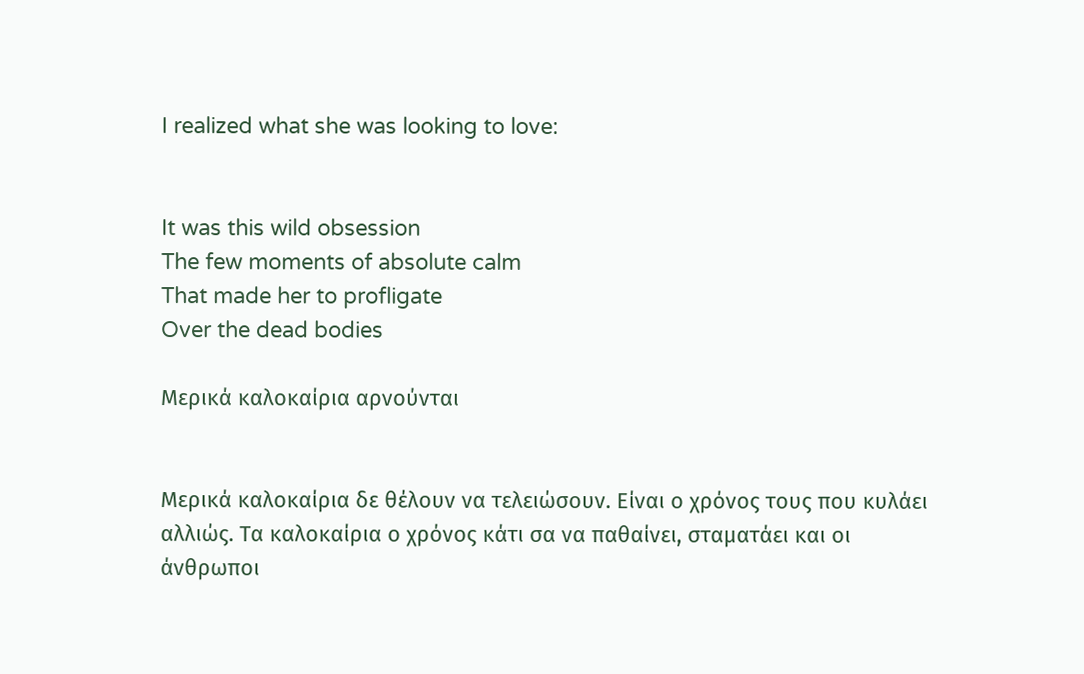I realized what she was looking to love:


It was this wild obsession
The few moments of absolute calm
That made her to profligate
Over the dead bodies

Μερικά καλοκαίρια αρνούνται


Μερικά καλοκαίρια δε θέλουν να τελειώσουν. Είναι ο χρόνος τους που κυλάει αλλιώς. Τα καλοκαίρια ο χρόνος κάτι σα να παθαίνει, σταματάει και οι άνθρωποι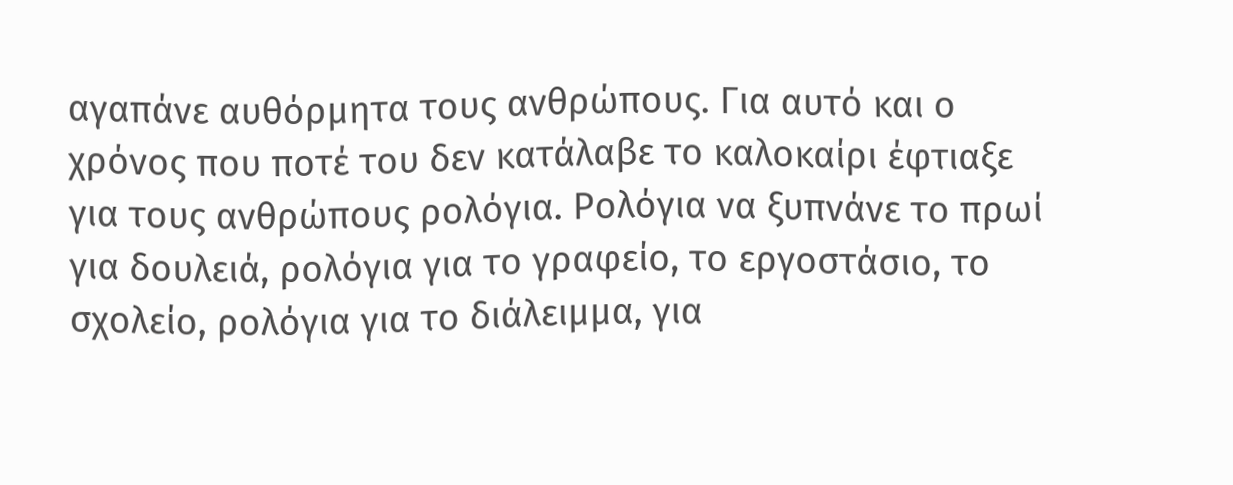αγαπάνε αυθόρμητα τους ανθρώπους. Για αυτό και ο χρόνος που ποτέ του δεν κατάλαβε το καλοκαίρι έφτιαξε για τους ανθρώπους ρολόγια. Ρολόγια να ξυπνάνε το πρωί για δουλειά, ρολόγια για το γραφείο, το εργοστάσιο, το σχολείο, ρολόγια για το διάλειμμα, για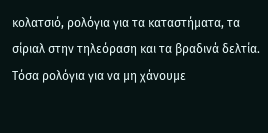κολατσιό, ρολόγια για τα καταστήματα, τα σίριαλ στην τηλεόραση και τα βραδινά δελτία. Τόσα ρολόγια για να μη χάνουμε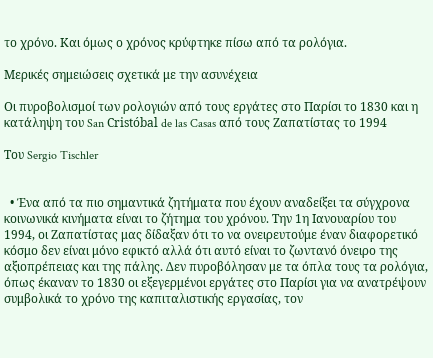το χρόνο. Και όμως ο χρόνος κρύφτηκε πίσω από τα ρολόγια.

Μερικές σημειώσεις σχετικά με την ασυνέχεια

Οι πυροβολισμοί των ρολογιών από τους εργάτες στο Παρίσι το 1830 και η κατάληψη του San Cristóbal de las Casas από τους Ζαπατίστας το 1994

Του Sergio Tischler


  • Ένα από τα πιο σημαντικά ζητήματα που έχουν αναδείξει τα σύγχρονα κοινωνικά κινήματα είναι το ζήτημα του χρόνου. Την 1η Ιανουαρίου του 1994, οι Ζαπατίστας μας δίδαξαν ότι το να ονειρευτούμε έναν διαφορετικό κόσμο δεν είναι μόνο εφικτό αλλά ότι αυτό είναι το ζωντανό όνειρο της αξιοπρέπειας και της πάλης. Δεν πυροβόλησαν με τα όπλα τους τα ρολόγια, όπως έκαναν το 1830 οι εξεγερμένοι εργάτες στο Παρίσι για να ανατρέψουν συμβολικά το χρόνο της καπιταλιστικής εργασίας, τον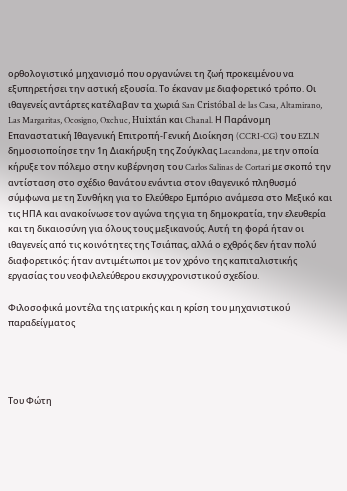ορθολογιστικό μηχανισμό που οργανώνει τη ζωή προκειμένου να εξυπηρετήσει την αστική εξουσία. Το έκαναν με διαφορετικό τρόπο. Οι ιθαγενείς αντάρτες κατέλαβαν τα χωριά San Cristóbal de las Casa, Altamirano, Las Margaritas, Ocosigno, Oxchuc, Huixtán και Chanal. Η Παράνομη Επαναστατική Ιθαγενική Επιτροπή-Γενική Διοίκηση (CCRI-CG) του EZLN δημοσιοποίησε την 1η Διακήρυξη της Ζούγκλας Lacandona, με την οποία κήρυξε τον πόλεμο στην κυβέρνηση του Carlos Salinas de Cortari με σκοπό την αντίσταση στο σχέδιο θανάτου ενάντια στον ιθαγενικό πληθυσμό σύμφωνα με τη Συνθήκη για το Ελεύθερο Εμπόριο ανάμεσα στο Μεξικό και τις ΗΠΑ και ανακοίνωσε τον αγώνα της για τη δημοκρατία, την ελευθερία και τη δικαιοσύνη για όλους τους μεξικανούς. Αυτή τη φορά ήταν οι ιθαγενείς από τις κοινότητες της Τσιάπας, αλλά ο εχθρός δεν ήταν πολύ διαφορετικός: ήταν αντιμέτωποι με τον χρόνο της καπιταλιστικής εργασίας του νεοφιλελεύθερου εκσυγχρονιστικού σχεδίου.

Φιλοσοφικά μοντέλα της ιατρικής και η κρίση του μηχανιστικού παραδείγματος




Του Φώτη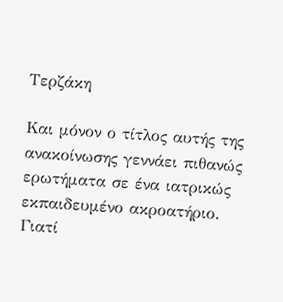Τερζάκη

Και μόνον ο τίτλος αυτής της ανακοίνωσης γεννάει πιθανώς ερωτήματα σε ένα ιατρικώς εκπαιδευμένο ακροατήριο. Γιατί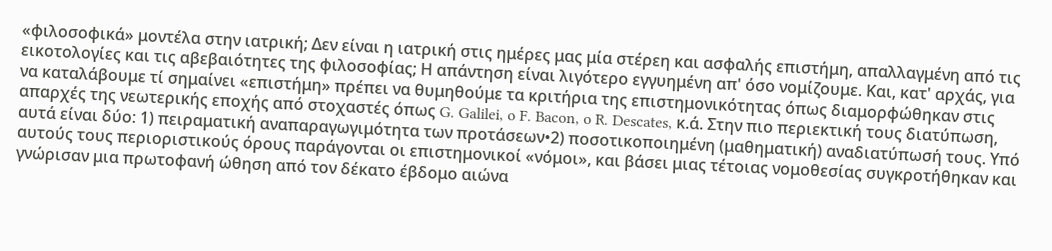«φιλοσοφικά» μοντέλα στην ιατρική; Δεν είναι η ιατρική στις ημέρες μας μία στέρεη και ασφαλής επιστήμη, απαλλαγμένη από τις εικοτολογίες και τις αβεβαιότητες της φιλοσοφίας; Η απάντηση είναι λιγότερο εγγυημένη απ' όσο νομίζουμε. Και, κατ' αρχάς, για να καταλάβουμε τί σημαίνει «επιστήμη» πρέπει να θυμηθούμε τα κριτήρια της επιστημονικότητας όπως διαμορφώθηκαν στις απαρχές της νεωτερικής εποχής από στοχαστές όπως G. Galilei, o F. Bacon, o R. Descates, κ.ά. Στην πιο περιεκτική τους διατύπωση, αυτά είναι δύο: 1) πειραματική αναπαραγωγιμότητα των προτάσεων•2) ποσοτικοποιημένη (μαθηματική) αναδιατύπωσή τους. Υπό αυτούς τους περιοριστικούς όρους παράγονται οι επιστημονικοί «νόμοι», και βάσει μιας τέτοιας νομοθεσίας συγκροτήθηκαν και γνώρισαν μια πρωτοφανή ώθηση από τον δέκατο έβδομο αιώνα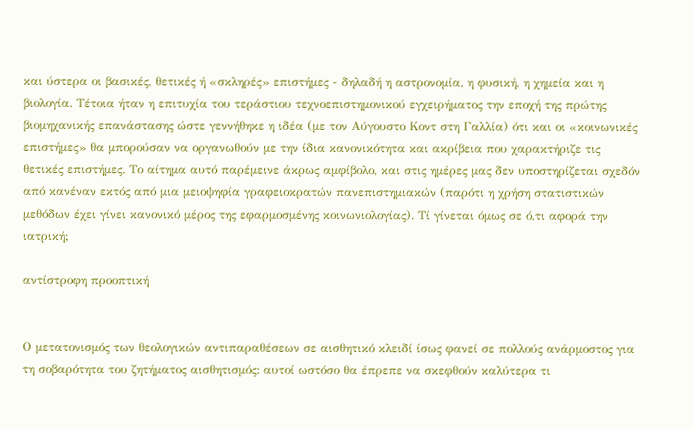και ύστερα οι βασικές, θετικές ή «σκληρές» επιστήμες - δηλαδή η αστρονομία, η φυσική, η χημεία και η βιολογία. Τέτοια ήταν η επιτυχία του τεράστιου τεχνοεπιστημονικού εγχειρήματος την εποχή της πρώτης βιομηχανικής επανάστασης ώστε γεννήθηκε η ιδέα (με τον Αύγουστο Κοντ στη Γαλλία) ότι και οι «κοινωνικές επιστήμες» θα μπορούσαν να οργανωθούν με την ίδια κανονικότητα και ακρίβεια που χαρακτήριζε τις θετικές επιστήμες. Το αίτημα αυτό παρέμεινε άκρως αμφίβολο, και στις ημέρες μας δεν υποστηρίζεται σχεδόν από κανέναν εκτός από μια μειοψηφία γραφειοκρατών πανεπιστημιακών (παρότι η χρήση στατιστικών μεθόδων έχει γίνει κανονικό μέρος της εφαρμοσμένης κοινωνιολογίας). Τί γίνεται όμως σε ό,τι αφορά την ιατρική;

αντίστροφη προοπτική


Ο μετατονισμός των θεολογικών αντιπαραθέσεων σε αισθητικό κλειδί ίσως φανεί σε πολλούς ανάρμοστος για τη σοβαρότητα του ζητήματος αισθητισμός: αυτοί ωστόσο θα έπρεπε να σκεφθούν καλύτερα τι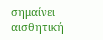σημαίνει αισθητική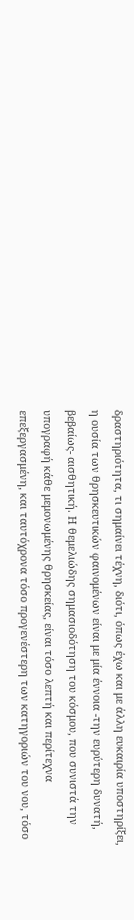δραστηριότητα, τι σημαίνει τέχνη, διότι, όπως έχω και με άλλη ευκαιρία υποστηρίξει, η ουσία των θρησκευτικών φαινομένων είναι με μία έννοια -την ευρύτερη δυνατή, βεβαίως- αισθητική. Η θεμελιώδης σημασιοδότηση του κόσμου, που συνιστά την υπογραφή κάθε μεμονωμένης θρησκείας, είναι τόσο λεπτή και περίτεχνα επεξεργασμένη, και ταυτόχρονα τόσο προγενέστερη των κατηγοριών του νου, τόσο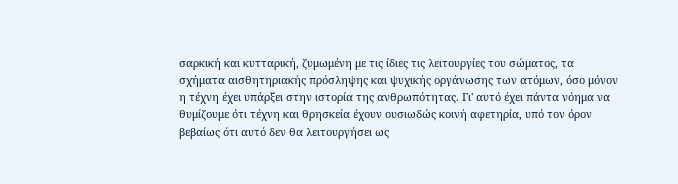σαρκική και κυτταρική, ζυμωμένη με τις ίδιες τις λειτουργίες του σώματος, τα σχήματα αισθητηριακής πρόσληψης και ψυχικής οργάνωσης των ατόμων, όσο μόνον η τέχνη έχει υπάρξει στην ιστορία της ανθρωπότητας. Γι' αυτό έχει πάντα νόημα να θυμίζουμε ότι τέχνη και θρησκεία έχουν ουσιωδώς κοινή αφετηρία, υπό τον όρον βεβαίως ότι αυτό δεν θα λειτουργήσει ως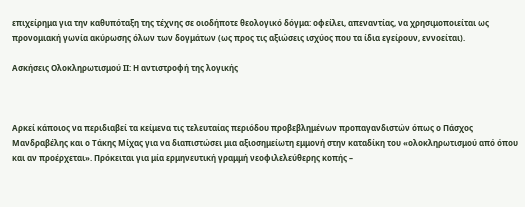επιχείρημα για την καθυπόταξη της τέχνης σε οιοδήποτε θεολογικό δόγμα: οφείλει, απεναντίας, να χρησιμοποιείται ως προνομιακή γωνία ακύρωσης όλων των δογμάτων (ως προς τις αξιώσεις ισχύος που τα ίδια εγείρουν, εννοείται).

Ασκήσεις Ολοκληρωτισμού ΙΙ: Η αντιστροφή της λογικής



Αρκεί κάποιος να περιδιαβεί τα κείμενα τις τελευταίας περιόδου προβεβλημένων προπαγανδιστών όπως ο Πάσχος Μανδραβέλης και ο Τάκης Μίχας για να διαπιστώσει μια αξιοσημείωτη εμμονή στην καταδίκη του «ολοκληρωτισμού από όπου και αν προέρχεται». Πρόκειται για μία ερμηνευτική γραμμή νεοφιλελεύθερης κοπής –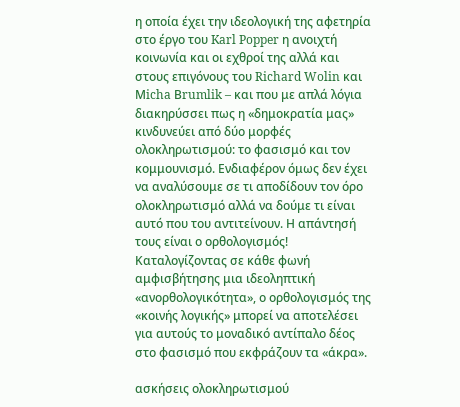η οποία έχει την ιδεολογική της αφετηρία στο έργο του Karl Popper η ανοιχτή κοινωνία και οι εχθροί της αλλά και στους επιγόνους του Richard Wolin και Μicha Βrumlik – και που με απλά λόγια διακηρύσσει πως η «δημοκρατία μας» κινδυνεύει από δύο μορφές ολοκληρωτισμού: το φασισμό και τον κομμουνισμό. Ενδιαφέρoν όμως δεν έχει να αναλύσουμε σε τι αποδίδουν τον όρο ολοκληρωτισμό αλλά να δούμε τι είναι αυτό που του αντιτείνουν. Η απάντησή τους είναι ο ορθολογισμός! Καταλογίζοντας σε κάθε φωνή αμφισβήτησης μια ιδεοληπτική «ανορθολογικότητα», ο ορθολογισμός της «κοινής λογικής» μπορεί να αποτελέσει για αυτούς το μοναδικό αντίπαλο δέος στο φασισμό που εκφράζουν τα «άκρα».

ασκήσεις ολοκληρωτισμού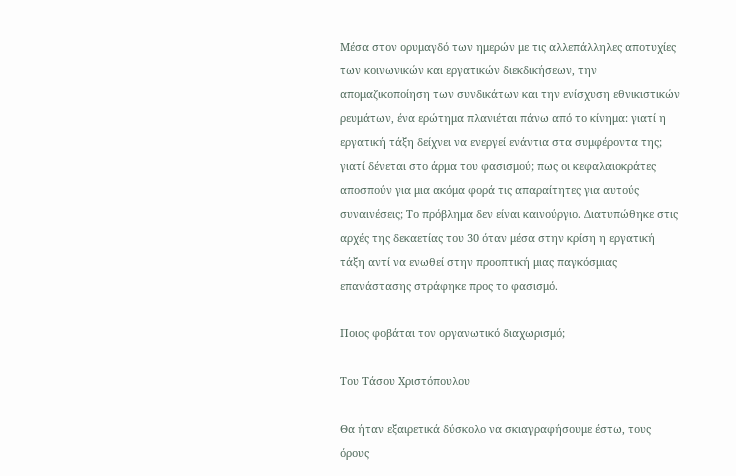Μέσα στον ορυμαγδό των ημερών με τις αλλεπάλληλες αποτυχίες των κοινωνικών και εργατικών διεκδικήσεων, την απομαζικοποίηση των συνδικάτων και την ενίσχυση εθνικιστικών ρευμάτων, ένα ερώτημα πλανιέται πάνω από το κίνημα: γιατί η εργατική τάξη δείχνει να ενεργεί ενάντια στα συμφέροντα της; γιατί δένεται στο άρμα του φασισμού; πως οι κεφαλαιοκράτες αποσπούν για μια ακόμα φορά τις απαραίτητες για αυτούς συναινέσεις; Το πρόβλημα δεν είναι καινούργιο. Διατυπώθηκε στις αρχές της δεκαετίας του 30 όταν μέσα στην κρίση η εργατική τάξη αντί να ενωθεί στην προοπτική μιας παγκόσμιας επανάστασης στράφηκε προς το φασισμό.

Ποιος φοβάται τον οργανωτικό διαχωρισμό;

Του Τάσου Χριστόπουλου

Θα ήταν εξαιρετικά δύσκολο να σκιαγραφήσουμε έστω, τους όρους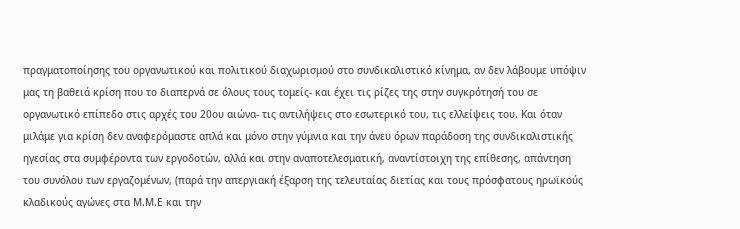πραγματοποίησης του οργανωτικού και πολιτικού διαχωρισμού στο συνδικαλιστικό κίνημα, αν δεν λάβουμε υπόψιν μας τη βαθειά κρίση που το διαπερνά σε όλους τους τομείς- και έχει τις ρίζες της στην συγκρότησή του σε οργανωτικό επίπεδο στις αρχές του 20ου αιώνα- τις αντιλήψεις στο εσωτερικό του, τις ελλείψεις του. Και όταν μιλάμε για κρίση δεν αναφερόμαστε απλά και μόνο στην γύμνια και την άνευ όρων παράδοση της συνδικαλιστικής ηγεσίας στα συμφέροντα των εργοδοτών, αλλά και στην αναποτελεσματική, αναντίστοιχη της επίθεσης, απάντηση του συνόλου των εργαζομένων, (παρά την απεργιακή έξαρση της τελευταίας διετίας και τους πρόσφατους ηρωϊκούς κλαδικούς αγώνες στα Μ.Μ.Ε και την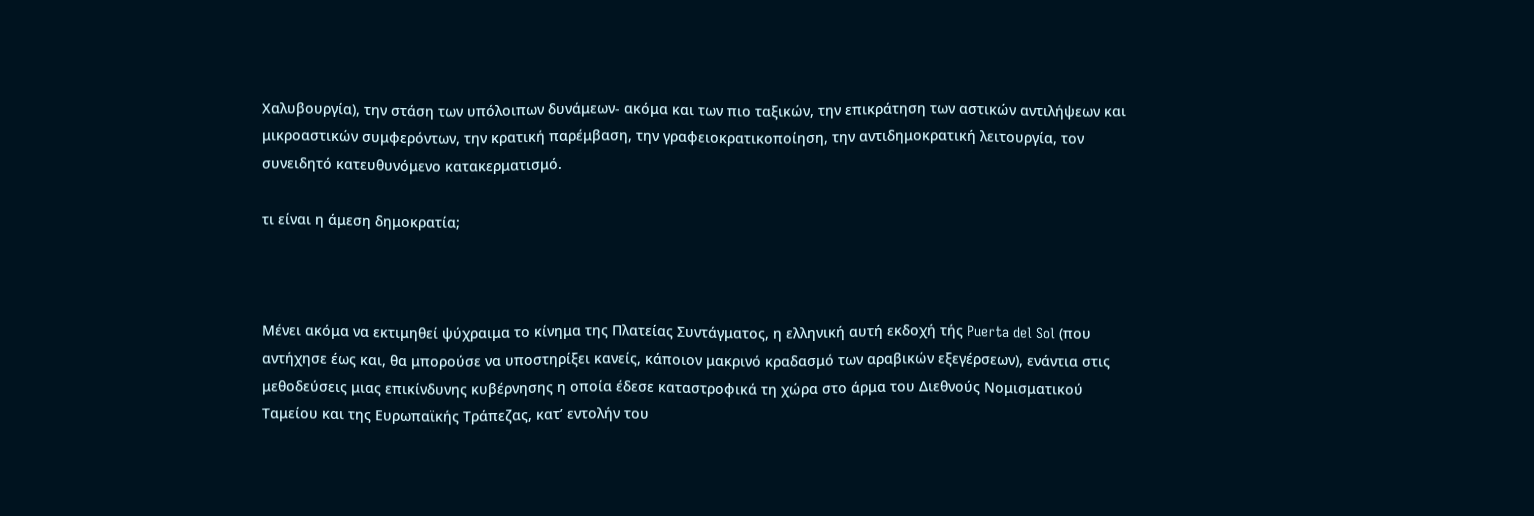Χαλυβουργία), την στάση των υπόλοιπων δυνάμεων- ακόμα και των πιο ταξικών, την επικράτηση των αστικών αντιλήψεων και μικροαστικών συμφερόντων, την κρατική παρέμβαση, την γραφειοκρατικοποίηση, την αντιδημοκρατική λειτουργία, τον συνειδητό κατευθυνόμενο κατακερματισμό.

τι είναι η άμεση δημοκρατία;



Μένει ακόμα να εκτιμηθεί ψύχραιμα το κίνημα της Πλατείας Συντάγματος, η ελληνική αυτή εκδοχή τής Puerta del Sol (που αντήχησε έως και, θα μπορούσε να υποστηρίξει κανείς, κάποιον μακρινό κραδασμό των αραβικών εξεγέρσεων), ενάντια στις μεθοδεύσεις μιας επικίνδυνης κυβέρνησης η οποία έδεσε καταστροφικά τη χώρα στο άρμα του Διεθνούς Νομισματικού Ταμείου και της Ευρωπαϊκής Τράπεζας, κατ’ εντολήν του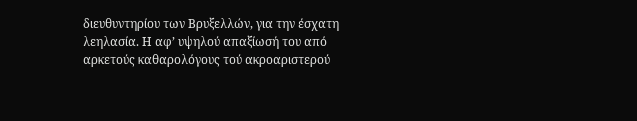διευθυντηρίου των Βρυξελλών, για την έσχατη λεηλασία. Η αφ’ υψηλού απαξίωσή του από αρκετούς καθαρολόγους τού ακροαριστερού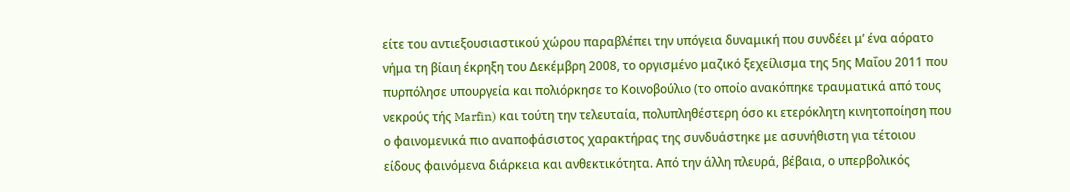είτε του αντιεξουσιαστικού χώρου παραβλέπει την υπόγεια δυναμική που συνδέει μ’ ένα αόρατο νήμα τη βίαιη έκρηξη του Δεκέμβρη 2008, το οργισμένο μαζικό ξεχείλισμα της 5ης Μαΐου 2011 που πυρπόλησε υπουργεία και πολιόρκησε το Κοινοβούλιο (το οποίο ανακόπηκε τραυματικά από τους νεκρούς τής Marfin) και τούτη την τελευταία, πολυπληθέστερη όσο κι ετερόκλητη κινητοποίηση που ο φαινομενικά πιο αναποφάσιστος χαρακτήρας της συνδυάστηκε με ασυνήθιστη για τέτοιου είδους φαινόμενα διάρκεια και ανθεκτικότητα. Από την άλλη πλευρά, βέβαια, ο υπερβολικός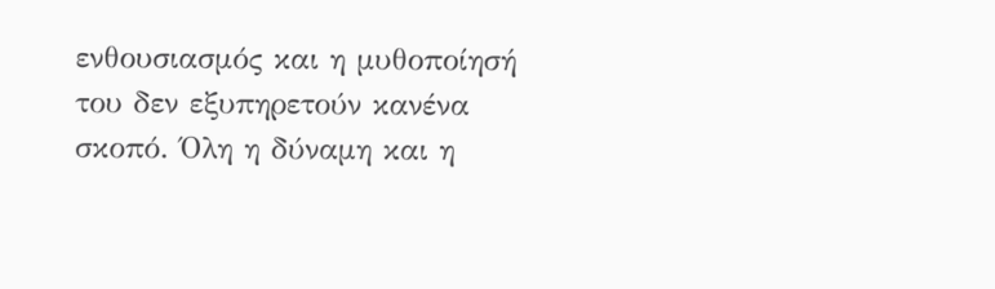ενθουσιασμός και η μυθοποίησή του δεν εξυπηρετούν κανένα σκοπό. Όλη η δύναμη και η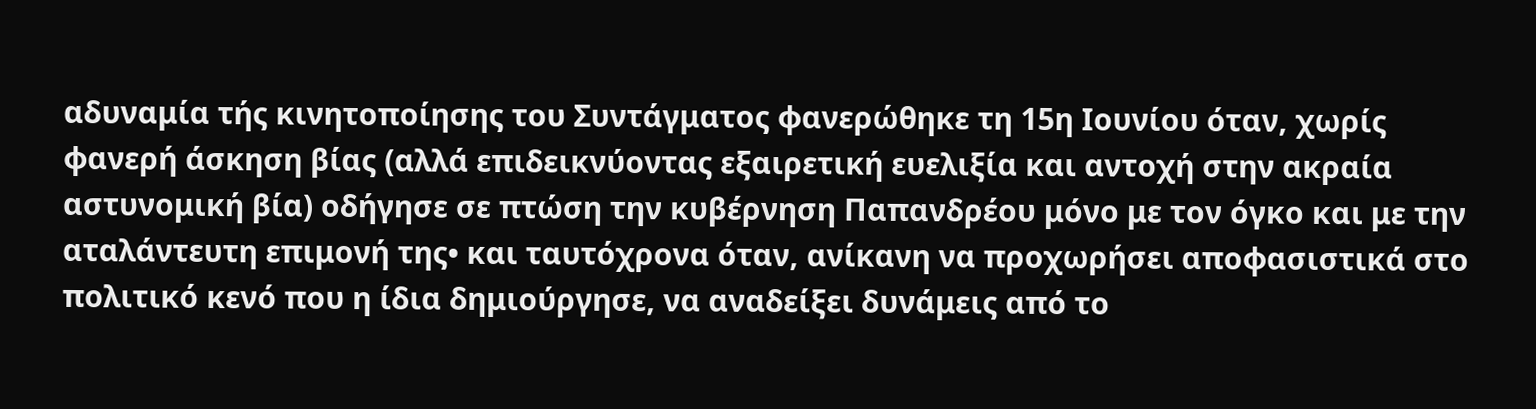αδυναμία τής κινητοποίησης του Συντάγματος φανερώθηκε τη 15η Ιουνίου όταν, χωρίς φανερή άσκηση βίας (αλλά επιδεικνύοντας εξαιρετική ευελιξία και αντοχή στην ακραία αστυνομική βία) οδήγησε σε πτώση την κυβέρνηση Παπανδρέου μόνο με τον όγκο και με την αταλάντευτη επιμονή της• και ταυτόχρονα όταν, ανίκανη να προχωρήσει αποφασιστικά στο πολιτικό κενό που η ίδια δημιούργησε, να αναδείξει δυνάμεις από το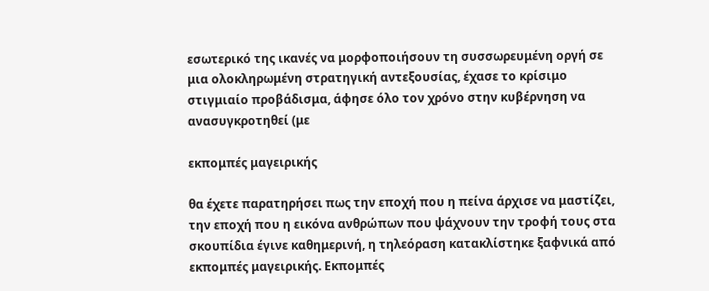εσωτερικό της ικανές να μορφοποιήσουν τη συσσωρευμένη οργή σε μια ολοκληρωμένη στρατηγική αντεξουσίας, έχασε το κρίσιμο στιγμιαίο προβάδισμα, άφησε όλο τον χρόνο στην κυβέρνηση να ανασυγκροτηθεί (με

εκπομπές μαγειρικής

θα έχετε παρατηρήσει πως την εποχή που η πείνα άρχισε να μαστίζει, την εποχή που η εικόνα ανθρώπων που ψάχνουν την τροφή τους στα σκουπίδια έγινε καθημερινή, η τηλεόραση κατακλίστηκε ξαφνικά από εκπομπές μαγειρικής. Εκπομπές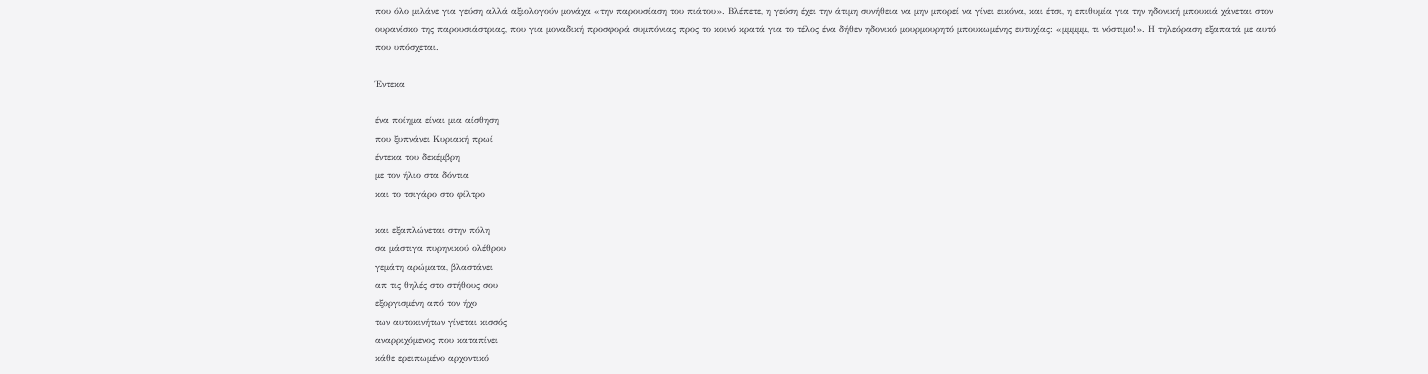που όλο μιλάνε για γεύση αλλά αξιολογούν μονάχα «την παρουσίαση του πιάτου». Βλέπετε, η γεύση έχει την άτιμη συνήθεια να μην μπορεί να γίνει εικόνα, και έτσι, η επιθυμία για την ηδονική μπουκιά χάνεται στον ουρανίσκο της παρουσιάστριας, που για μοναδική προσφορά συμπόνιας προς το κοινό κρατά για το τέλος ένα δήθεν ηδονικό μουρμουρητό μπουκωμένης ευτυχίας: «μμμμμ, τι νόστιμο!». Η τηλεόραση εξαπατά με αυτό που υπόσχεται.

Έντεκα

ένα ποίημα είναι μια αίσθηση
που ξυπνάνει Κυριακή πρωί
έντεκα του δεκέμβρη
με τον ήλιο στα δόντια
και το τσιγάρο στο φίλτρο

και εξαπλώνεται στην πόλη
σα μάστιγα πυρηνικού ολέθρου
γεμάτη αρώματα, βλαστάνει
απ τις θηλές στο στήθους σου
εξοργισμένη από τον ήχο
των αυτοκινήτων γίνεται κισσός
αναρριχόμενος που καταπίνει
κάθε ερειπωμένο αρχοντικό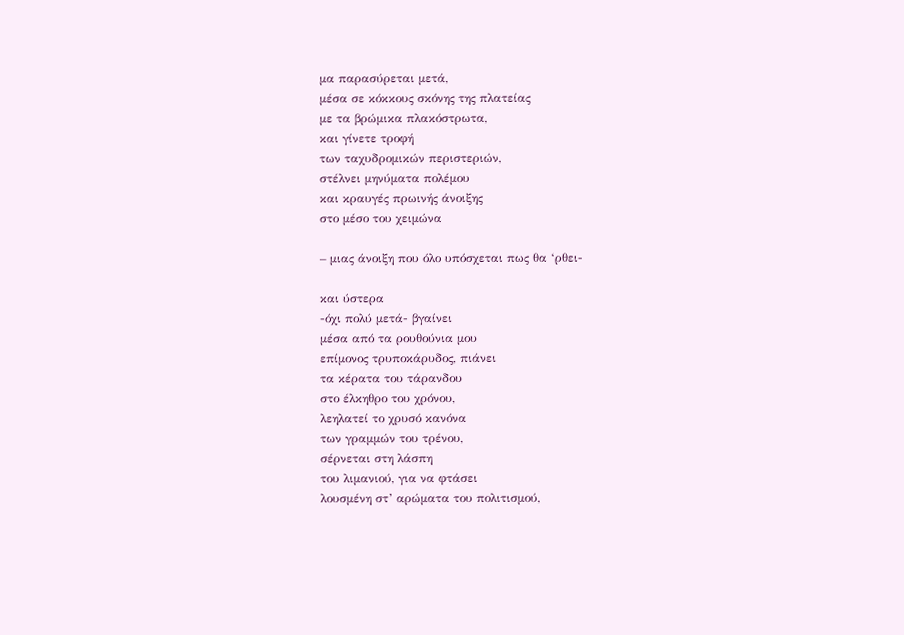μα παρασύρεται μετά,
μέσα σε κόκκους σκόνης της πλατείας
με τα βρώμικα πλακόστρωτα,
και γίνετε τροφή
των ταχυδρομικών περιστεριών,
στέλνει μηνύματα πολέμου
και κραυγές πρωινής άνοιξης
στο μέσο του χειμώνα

– μιας άνοιξη που όλο υπόσχεται πως θα ‘ρθει-

και ύστερα
-όχι πολύ μετά- βγαίνει
μέσα από τα ρουθούνια μου
επίμονος τρυποκάρυδος, πιάνει
τα κέρατα του τάρανδου
στο έλκηθρο του χρόνου,
λεηλατεί το χρυσό κανόνα
των γραμμών του τρένου,
σέρνεται στη λάσπη
του λιμανιού, για να φτάσει
λουσμένη στ’ αρώματα του πολιτισμού,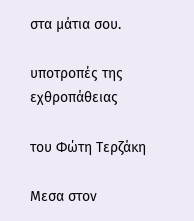στα μάτια σου.

υποτροπές της εχθροπάθειας

του Φώτη Τερζάκη

Μεσα στον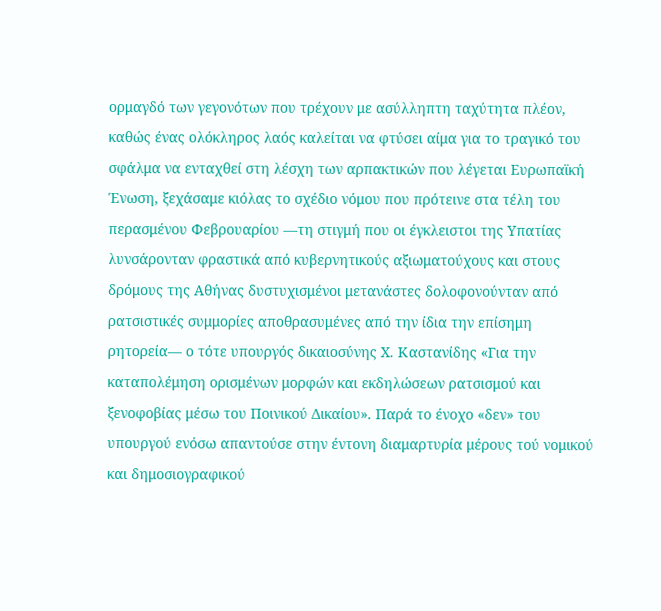ορμαγδό των γεγονότων που τρέχουν με ασύλληπτη ταχύτητα πλέον, καθώς ένας ολόκληρος λαός καλείται να φτύσει αίμα για το τραγικό του σφάλμα να ενταχθεί στη λέσχη των αρπακτικών που λέγεται Ευρωπαϊκή Ένωση, ξεχάσαμε κιόλας το σχέδιο νόμου που πρότεινε στα τέλη του περασμένου Φεβρουαρίου ––τη στιγμή που οι έγκλειστοι της Υπατίας λυνσάρονταν φραστικά από κυβερνητικούς αξιωματούχους και στους δρόμους της Αθήνας δυστυχισμένοι μετανάστες δολοφονούνταν από ρατσιστικές συμμορίες αποθρασυμένες από την ίδια την επίσημη ρητορεία–– ο τότε υπουργός δικαιοσύνης Χ. Καστανίδης «Για την καταπολέμηση ορισμένων μορφών και εκδηλώσεων ρατσισμού και ξενοφοβίας μέσω του Ποινικού Δικαίου». Παρά το ένοχο «δεν» του υπουργού ενόσω απαντούσε στην έντονη διαμαρτυρία μέρους τού νομικού και δημοσιογραφικού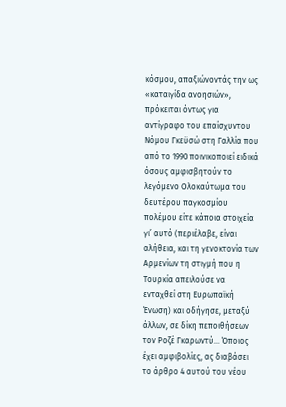κόσμου, απαξιώνοντάς την ως «καταιγίδα ανοησιών», πρόκειται όντως για αντίγραφο του επαίσχυντου Νόμου Γκεϋσώ στη Γαλλία που από το 1990 ποινικοποιεί ειδικά όσους αμφισβητούν το λεγόμενο Ολοκαύτωμα του δευτέρου παγκοσμίου πολέμου είτε κάποια στοιχεία γι’ αυτό (περιέλαβε, είναι αλήθεια, και τη γενοκτονία των Αρμενίων τη στιγμή που η Τουρκία απειλούσε να ενταχθεί στη Ευρωπαϊκή Ένωση) και οδήγησε, μεταξύ άλλων, σε δίκη πεποιθήσεων τον Ροζέ Γκαρωντύ… Όποιος έχει αμφιβολίες, ας διαβάσει το άρθρο 4 αυτού του νέου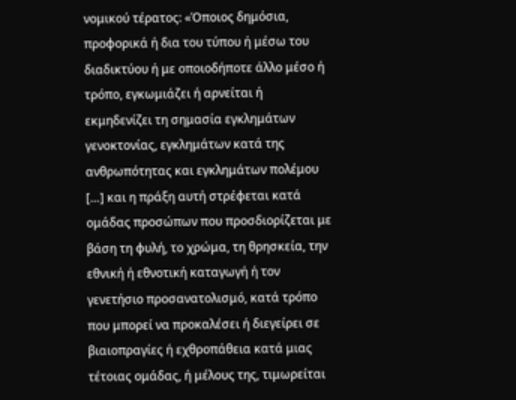νομικού τέρατος: «Όποιος δημόσια, προφορικά ή δια του τύπου ή μέσω του διαδικτύου ή με οποιοδήποτε άλλο μέσο ή τρόπο, εγκωμιάζει ή αρνείται ή εκμηδενίζει τη σημασία εγκλημάτων γενοκτονίας, εγκλημάτων κατά της ανθρωπότητας και εγκλημάτων πολέμου […] και η πράξη αυτή στρέφεται κατά ομάδας προσώπων που προσδιορίζεται με βάση τη φυλή, το χρώμα, τη θρησκεία, την εθνική ή εθνοτική καταγωγή ή τον γενετήσιο προσανατολισμό, κατά τρόπο που μπορεί να προκαλέσει ή διεγείρει σε βιαιοπραγίες ή εχθροπάθεια κατά μιας τέτοιας ομάδας, ή μέλους της, τιμωρείται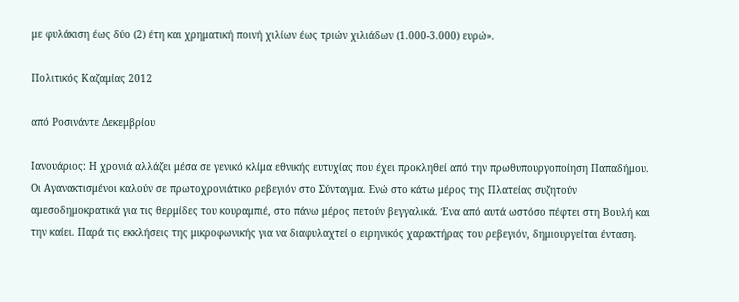με φυλάκιση έως δύο (2) έτη και χρηματική ποινή χιλίων έως τριών χιλιάδων (1.000-3.000) ευρώ».

Πολιτικός Καζαμίας 2012

από Ροσινάντε Δεκεμβρίου

Ιανουάριος: Η χρονιά αλλάζει μέσα σε γενικό κλίμα εθνικής ευτυχίας που έχει προκληθεί από την πρωθυπουργοποίηση Παπαδήμου. Οι Αγανακτισμένοι καλούν σε πρωτοχρονιάτικο ρεβεγιόν στο Σύνταγμα. Ενώ στο κάτω μέρος της Πλατείας συζητούν αμεσοδημοκρατικά για τις θερμίδες του κουραμπιέ, στο πάνω μέρος πετούν βεγγαλικά. Ένα από αυτά ωστόσο πέφτει στη Βουλή και την καίει. Παρά τις εκκλήσεις της μικροφωνικής για να διαφυλαχτεί ο ειρηνικός χαρακτήρας του ρεβεγιόν, δημιουργείται ένταση.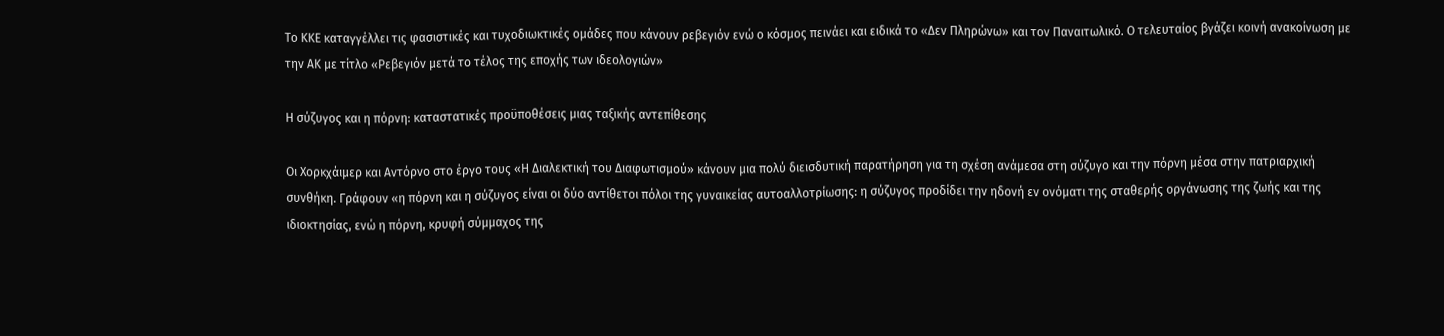Το ΚΚΕ καταγγέλλει τις φασιστικές και τυχοδιωκτικές ομάδες που κάνουν ρεβεγιόν ενώ ο κόσμος πεινάει και ειδικά το «Δεν Πληρώνω» και τον Παναιτωλικό. Ο τελευταίος βγάζει κοινή ανακοίνωση με την ΑΚ με τίτλο «Ρεβεγιόν μετά το τέλος της εποχής των ιδεολογιών»

Η σύζυγος και η πόρνη: καταστατικές προϋποθέσεις μιας ταξικής αντεπίθεσης

Οι Χορκχάιμερ και Αντόρνο στο έργο τους «Η Διαλεκτική του Διαφωτισμού» κάνουν μια πολύ διεισδυτική παρατήρηση για τη σχέση ανάμεσα στη σύζυγο και την πόρνη μέσα στην πατριαρχική συνθήκη. Γράφουν «η πόρνη και η σύζυγος είναι οι δύο αντίθετοι πόλοι της γυναικείας αυτοαλλοτρίωσης: η σύζυγος προδίδει την ηδονή εν ονόματι της σταθερής οργάνωσης της ζωής και της ιδιοκτησίας, ενώ η πόρνη, κρυφή σύμμαχος της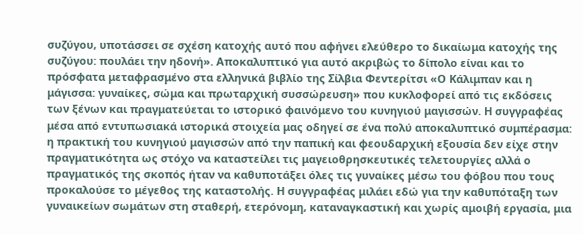συζύγου, υποτάσσει σε σχέση κατοχής αυτό που αφήνει ελεύθερο το δικαίωμα κατοχής της συζύγου: πουλάει την ηδονή». Αποκαλυπτικό για αυτό ακριβώς το δίπολο είναι και το πρόσφατα μεταφρασμένο στα ελληνικά βιβλίο της Σίλβια Φεντερίτσι «Ο Κάλιμπαν και η μάγισσα: γυναίκες, σώμα και πρωταρχική συσσώρευση» που κυκλοφορεί από τις εκδόσεις των ξένων και πραγματεύεται το ιστορικό φαινόμενο του κυνηγιού μαγισσών. Η συγγραφέας μέσα από εντυπωσιακά ιστορικά στοιχεία μας οδηγεί σε ένα πολύ αποκαλυπτικό συμπέρασμα: η πρακτική του κυνηγιού μαγισσών από την παπική και φεουδαρχική εξουσία δεν είχε στην πραγματικότητα ως στόχο να καταστείλει τις μαγειοθρησκευτικές τελετουργίες αλλά ο πραγματικός της σκοπός ήταν να καθυποτάξει όλες τις γυναίκες μέσω του φόβου που τους προκαλούσε το μέγεθος της καταστολής. Η συγγραφέας μιλάει εδώ για την καθυπόταξη των γυναικείων σωμάτων στη σταθερή, ετερόνομη, καταναγκαστική και χωρίς αμοιβή εργασία, μια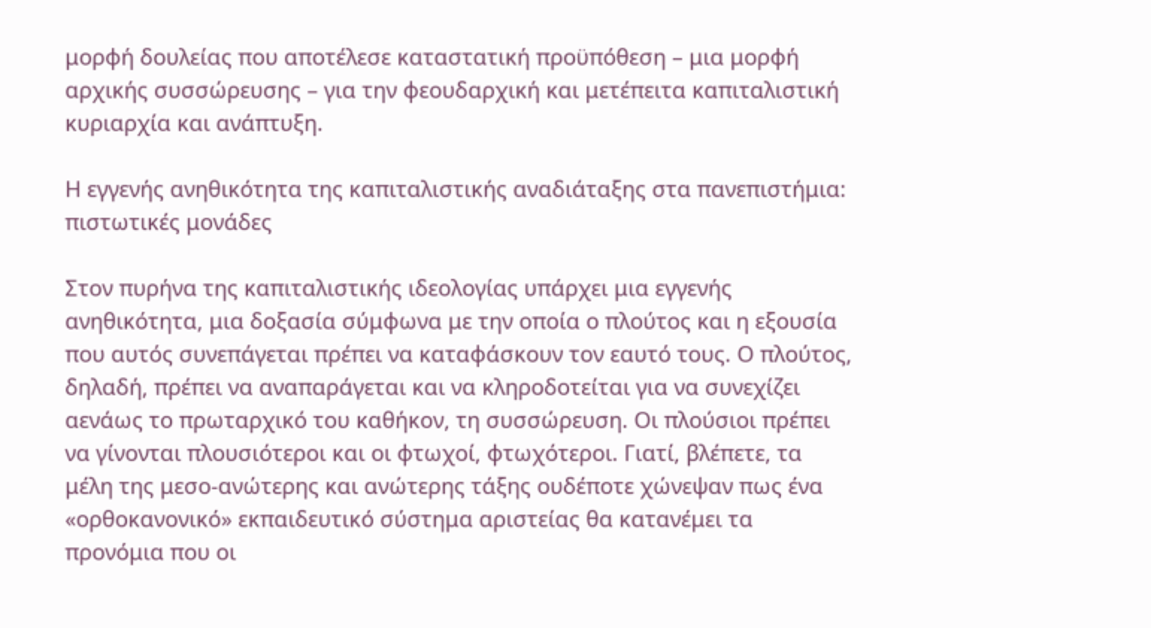μορφή δουλείας που αποτέλεσε καταστατική προϋπόθεση – μια μορφή αρχικής συσσώρευσης – για την φεουδαρχική και μετέπειτα καπιταλιστική κυριαρχία και ανάπτυξη.

Η εγγενής ανηθικότητα της καπιταλιστικής αναδιάταξης στα πανεπιστήμια: πιστωτικές μονάδες

Στον πυρήνα της καπιταλιστικής ιδεολογίας υπάρχει μια εγγενής ανηθικότητα, μια δοξασία σύμφωνα με την οποία ο πλούτος και η εξουσία που αυτός συνεπάγεται πρέπει να καταφάσκουν τον εαυτό τους. Ο πλούτος, δηλαδή, πρέπει να αναπαράγεται και να κληροδοτείται για να συνεχίζει αενάως το πρωταρχικό του καθήκον, τη συσσώρευση. Οι πλούσιοι πρέπει να γίνονται πλουσιότεροι και οι φτωχοί, φτωχότεροι. Γιατί, βλέπετε, τα μέλη της μεσο-ανώτερης και ανώτερης τάξης ουδέποτε χώνεψαν πως ένα «ορθοκανονικό» εκπαιδευτικό σύστημα αριστείας θα κατανέμει τα προνόμια που οι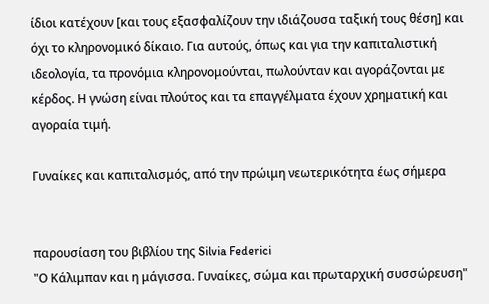ίδιοι κατέχουν [και τους εξασφαλίζουν την ιδιάζουσα ταξική τους θέση] και όχι το κληρονομικό δίκαιο. Για αυτούς, όπως και για την καπιταλιστική ιδεολογία, τα προνόμια κληρονομούνται, πωλούνταν και αγοράζονται με κέρδος. Η γνώση είναι πλούτος και τα επαγγέλματα έχουν χρηματική και αγοραία τιμή.

Γυναίκες και καπιταλισμός, από την πρώιμη νεωτερικότητα έως σήμερα


παρουσίαση του βιβλίου της Silvia Federici
"Ο Κάλιμπαν και η μάγισσα. Γυναίκες, σώμα και πρωταρχική συσσώρευση"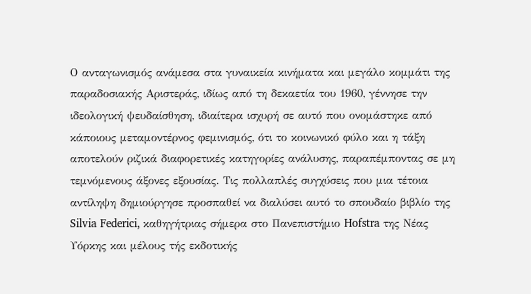Ο ανταγωνισμός ανάμεσα στα γυναικεία κινήματα και μεγάλο κομμάτι της παραδοσιακής Αριστεράς, ιδίως από τη δεκαετία του 1960, γέννησε την ιδεολογική ψευδαίσθηση, ιδιαίτερα ισχυρή σε αυτό που ονομάστηκε από κάποιους μεταμοντέρνος φεμινισμός, ότι το κοινωνικό φύλο και η τάξη αποτελούν ριζικά διαφορετικές κατηγορίες ανάλυσης, παραπέμποντας σε μη τεμνόμενους άξονες εξουσίας. Τις πολλαπλές συγχύσεις που μια τέτοια αντίληψη δημιούργησε προσπαθεί να διαλύσει αυτό το σπουδαίο βιβλίο της Silvia Federici, καθηγήτριας σήμερα στο Πανεπιστήμιο Hofstra της Νέας Υόρκης και μέλους τής εκδοτικής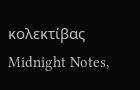κολεκτίβας Midnight Notes,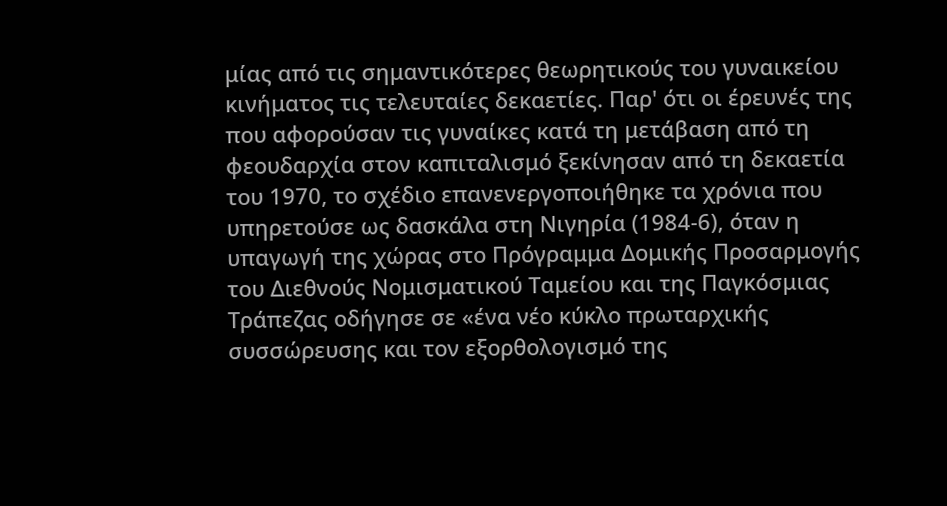μίας από τις σημαντικότερες θεωρητικούς του γυναικείου κινήματος τις τελευταίες δεκαετίες. Παρ' ότι οι έρευνές της που αφορούσαν τις γυναίκες κατά τη μετάβαση από τη φεουδαρχία στον καπιταλισμό ξεκίνησαν από τη δεκαετία του 1970, το σχέδιο επανενεργοποιήθηκε τα χρόνια που υπηρετούσε ως δασκάλα στη Νιγηρία (1984-6), όταν η υπαγωγή της χώρας στο Πρόγραμμα Δομικής Προσαρμογής του Διεθνούς Νομισματικού Ταμείου και της Παγκόσμιας Τράπεζας οδήγησε σε «ένα νέο κύκλο πρωταρχικής συσσώρευσης και τον εξορθολογισμό της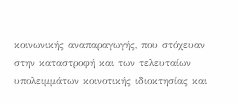κοινωνικής αναπαραγωγής, που στόχευαν στην καταστροφή και των τελευταίων υπολειμμάτων κοινοτικής ιδιοκτησίας και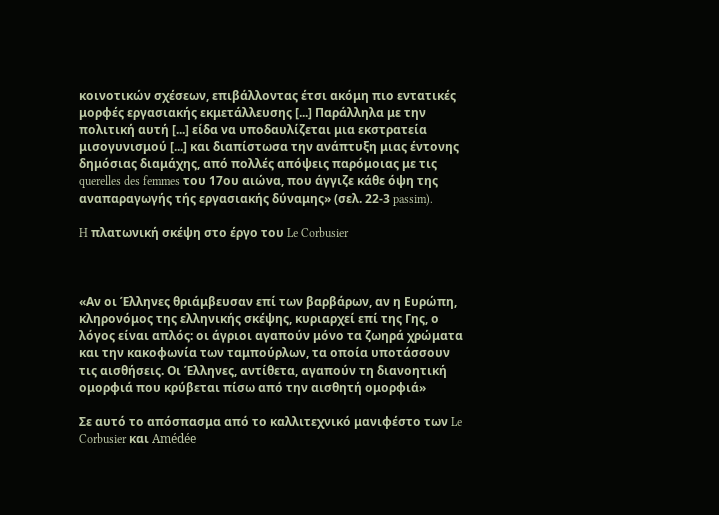κοινοτικών σχέσεων, επιβάλλοντας έτσι ακόμη πιο εντατικές μορφές εργασιακής εκμετάλλευσης [...] Παράλληλα με την πολιτική αυτή [...] είδα να υποδαυλίζεται μια εκστρατεία μισογυνισμού [...] και διαπίστωσα την ανάπτυξη μιας έντονης δημόσιας διαμάχης, από πολλές απόψεις παρόμοιας με τις querelles des femmes του 17ου αιώνα, που άγγιζε κάθε όψη της αναπαραγωγής τής εργασιακής δύναμης» (σελ. 22-3 passim).

H πλατωνική σκέψη στο έργο του Le Corbusier



«Αν οι Έλληνες θριάμβευσαν επί των βαρβάρων, αν η Ευρώπη, κληρονόμος της ελληνικής σκέψης, κυριαρχεί επί της Γης, ο λόγος είναι απλός: οι άγριοι αγαπούν μόνο τα ζωηρά χρώματα και την κακοφωνία των ταμπούρλων, τα οποία υποτάσσουν τις αισθήσεις. Οι Έλληνες, αντίθετα, αγαπούν τη διανοητική ομορφιά που κρύβεται πίσω από την αισθητή ομορφιά»

Σε αυτό το απόσπασμα από το καλλιτεχνικό μανιφέστο των Le Corbusier και Amédée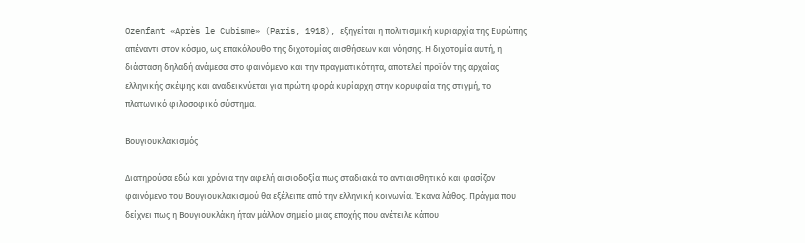Ozenfant «Après le Cubisme» (Paris, 1918), εξηγείται η πολιτισμική κυριαρχία της Ευρώπης απέναντι στον κόσμο, ως επακόλουθο της διχοτομίας αισθήσεων και νόησης. Η διχοτομία αυτή, η διάσταση δηλαδή ανάμεσα στο φαινόμενο και την πραγματικότητα, αποτελεί προϊόν της αρχαίας ελληνικής σκέψης και αναδεικνύεται για πρώτη φορά κυρίαρχη στην κορυφαία της στιγμή, το πλατωνικό φιλοσοφικό σύστημα.

Βουγιουκλακισμός

Διατηρούσα εδώ και χρόνια την αφελή αισιοδοξία πως σταδιακά το αντιαισθητικό και φασίζον φαινόμενο του Βουγιουκλακισμού θα εξέλειπε από την ελληνική κοινωνία. Έκανα λάθος. Πράγμα που δείχνει πως η Βουγιουκλάκη ήταν μάλλον σημείο μιας εποχής που ανέτειλε κάπου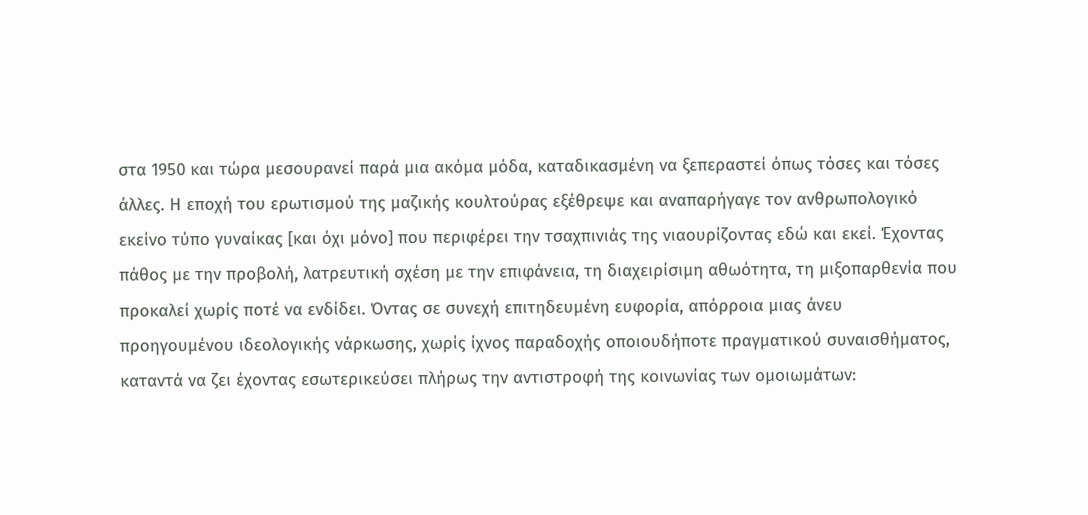στα 1950 και τώρα μεσουρανεί παρά μια ακόμα μόδα, καταδικασμένη να ξεπεραστεί όπως τόσες και τόσες άλλες. Η εποχή του ερωτισμού της μαζικής κουλτούρας εξέθρεψε και αναπαρήγαγε τον ανθρωπολογικό εκείνο τύπο γυναίκας [και όχι μόνο] που περιφέρει την τσαχπινιάς της νιαουρίζοντας εδώ και εκεί. Έχοντας πάθος με την προβολή, λατρευτική σχέση με την επιφάνεια, τη διαχειρίσιμη αθωότητα, τη μιξοπαρθενία που προκαλεί χωρίς ποτέ να ενδίδει. Όντας σε συνεχή επιτηδευμένη ευφορία, απόρροια μιας άνευ προηγουμένου ιδεολογικής νάρκωσης, χωρίς ίχνος παραδοχής οποιουδήποτε πραγματικού συναισθήματος, καταντά να ζει έχοντας εσωτερικεύσει πλήρως την αντιστροφή της κοινωνίας των ομοιωμάτων: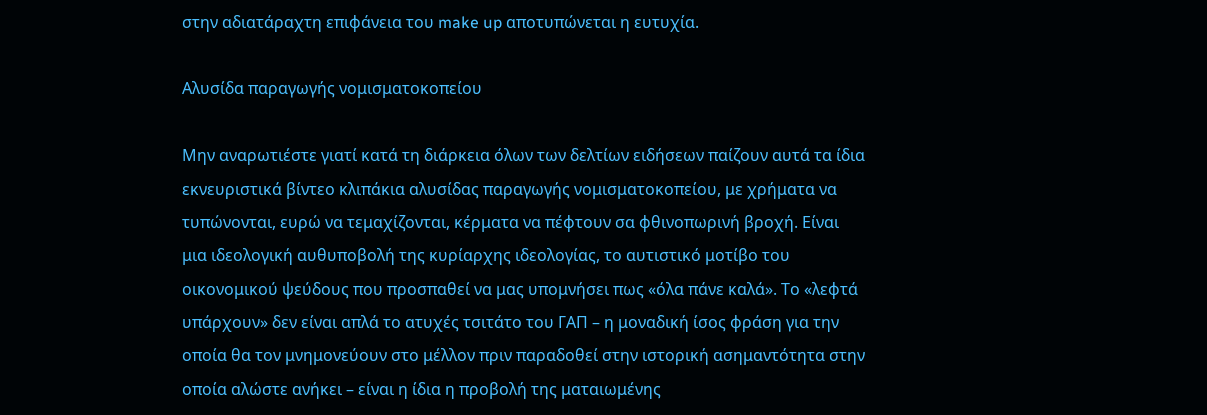στην αδιατάραχτη επιφάνεια του make up αποτυπώνεται η ευτυχία.

Aλυσίδα παραγωγής νομισματοκοπείου

Μην αναρωτιέστε γιατί κατά τη διάρκεια όλων των δελτίων ειδήσεων παίζουν αυτά τα ίδια εκνευριστικά βίντεο κλιπάκια αλυσίδας παραγωγής νομισματοκοπείου, με χρήματα να τυπώνονται, ευρώ να τεμαχίζονται, κέρματα να πέφτουν σα φθινοπωρινή βροχή. Είναι μια ιδεολογική αυθυποβολή της κυρίαρχης ιδεολογίας, το αυτιστικό μοτίβο του οικονομικού ψεύδους που προσπαθεί να μας υπομνήσει πως «όλα πάνε καλά». Το «λεφτά υπάρχουν» δεν είναι απλά το ατυχές τσιτάτο του ΓΑΠ – η μοναδική ίσος φράση για την οποία θα τον μνημονεύουν στο μέλλον πριν παραδοθεί στην ιστορική ασημαντότητα στην οποία αλώστε ανήκει – είναι η ίδια η προβολή της ματαιωμένης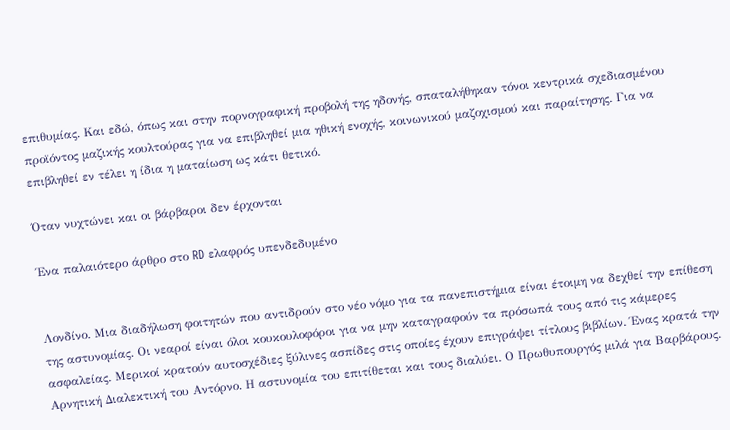επιθυμίας. Και εδώ, όπως και στην πορνογραφική προβολή της ηδονής, σπαταλήθηκαν τόνοι κεντρικά σχεδιασμένου προϊόντος μαζικής κουλτούρας για να επιβληθεί μια ηθική ενοχής, κοινωνικού μαζοχισμού και παραίτησης. Για να επιβληθεί εν τέλει η ίδια η ματαίωση ως κάτι θετικό.

Όταν νυχτώνει και οι βάρβαροι δεν έρχονται

Ένα παλαιότερο άρθρο στο RD ελαφρός υπενδεδυμένο


Λονδίνο. Μια διαδήλωση φοιτητών που αντιδρούν στο νέο νόμο για τα πανεπιστήμια είναι έτοιμη να δεχθεί την επίθεση της αστυνομίας. Οι νεαροί είναι όλοι κουκουλοφόροι για να μην καταγραφούν τα πρόσωπά τους από τις κάμερες ασφαλείας. Μερικοί κρατούν αυτοσχέδιες ξύλινες ασπίδες στις οποίες έχουν επιγράψει τίτλους βιβλίων. Ένας κρατά την Αρνητική Διαλεκτική του Αντόρνο. Η αστυνομία του επιτίθεται και τους διαλύει. Ο Πρωθυπουργός μιλά για Βαρβάρους.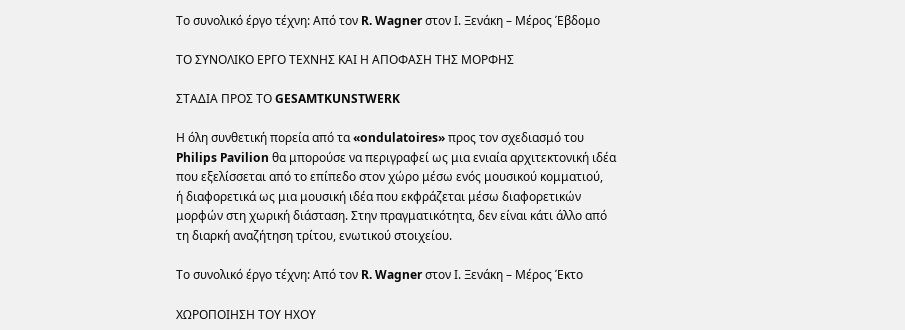Το συνολικό έργο τέχνη: Από τον R. Wagner στον Ι. Ξενάκη – Μέρος Έβδομο

ΤΟ ΣΥΝΟΛΙΚΟ ΕΡΓΟ ΤΕΧΝΗΣ ΚΑΙ Η ΑΠΟΦΑΣΗ ΤΗΣ ΜΟΡΦΗΣ

ΣΤΑΔΙΑ ΠΡΟΣ ΤΟ GESAMTKUNSTWERK

Η όλη συνθετική πορεία από τα «ondulatoires» προς τον σχεδιασμό του
Philips Pavilion θα μπορούσε να περιγραφεί ως μια ενιαία αρχιτεκτονική ιδέα
που εξελίσσεται από το επίπεδο στον χώρο μέσω ενός μουσικού κομματιού,
ή διαφορετικά ως μια μουσική ιδέα που εκφράζεται μέσω διαφορετικών
μορφών στη χωρική διάσταση. Στην πραγματικότητα, δεν είναι κάτι άλλο από
τη διαρκή αναζήτηση τρίτου, ενωτικού στοιχείου.

Το συνολικό έργο τέχνη: Από τον R. Wagner στον Ι. Ξενάκη – Μέρος Έκτο

ΧΩΡΟΠΟΙΗΣΗ ΤΟΥ ΗΧΟΥ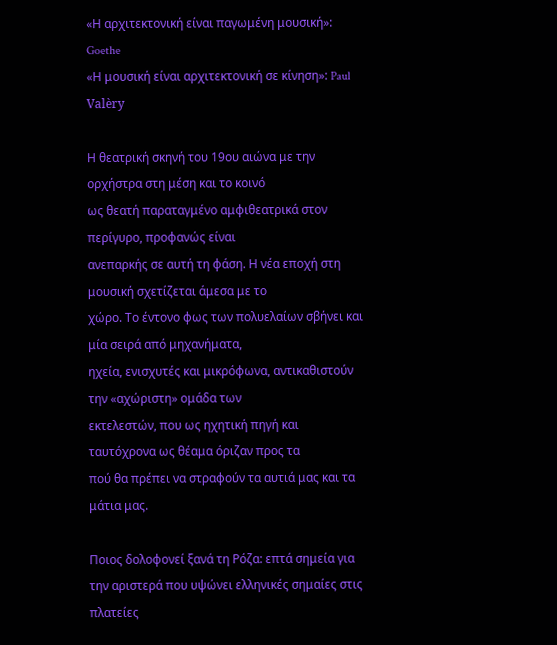«Η αρχιτεκτονική είναι παγωμένη μουσική»: Goethe
«Η μουσική είναι αρχιτεκτονική σε κίνηση»: Paul Valèry

Η θεατρική σκηνή του 19ου αιώνα με την ορχήστρα στη μέση και το κοινό
ως θεατή παραταγμένο αμφιθεατρικά στον περίγυρο, προφανώς είναι
ανεπαρκής σε αυτή τη φάση. Η νέα εποχή στη μουσική σχετίζεται άμεσα με το
χώρο. Το έντονο φως των πολυελαίων σβήνει και μία σειρά από μηχανήματα,
ηχεία, ενισχυτές και μικρόφωνα, αντικαθιστούν την «αχώριστη» ομάδα των
εκτελεστών, που ως ηχητική πηγή και ταυτόχρονα ως θέαμα όριζαν προς τα
πού θα πρέπει να στραφούν τα αυτιά μας και τα μάτια μας.

Ποιος δολοφονεί ξανά τη Ρόζα: επτά σημεία για την αριστερά που υψώνει ελληνικές σημαίες στις πλατείες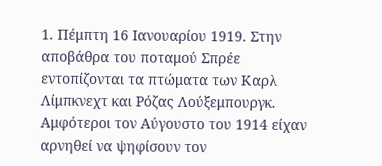1. Πέμπτη 16 Ιανουαρίου 1919. Στην αποβάθρα του ποταμού Σπρέε εντοπίζονται τα πτώματα των Καρλ Λίμπκνεχτ και Ρόζας Λούξεμπουργκ. Αμφότεροι τον Αύγουστο του 1914 είχαν αρνηθεί να ψηφίσουν τον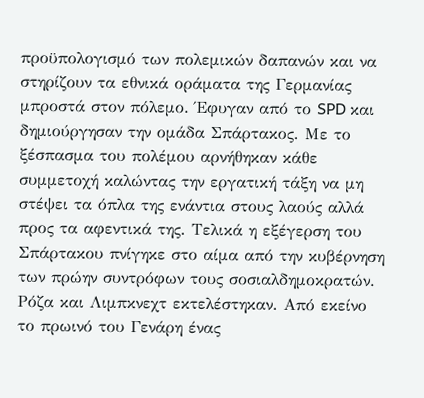προϋπολογισμό των πολεμικών δαπανών και να στηρίζουν τα εθνικά οράματα της Γερμανίας μπροστά στον πόλεμο. Έφυγαν από το SPD και δημιούργησαν την ομάδα Σπάρτακος. Με το ξέσπασμα του πολέμου αρνήθηκαν κάθε συμμετοχή καλώντας την εργατική τάξη να μη στέψει τα όπλα της ενάντια στους λαούς αλλά προς τα αφεντικά της. Τελικά η εξέγερση του Σπάρτακου πνίγηκε στο αίμα από την κυβέρνηση των πρώην συντρόφων τους σοσιαλδημοκρατών. Ρόζα και Λιμπκνεχτ εκτελέστηκαν. Από εκείνο το πρωινό του Γενάρη ένας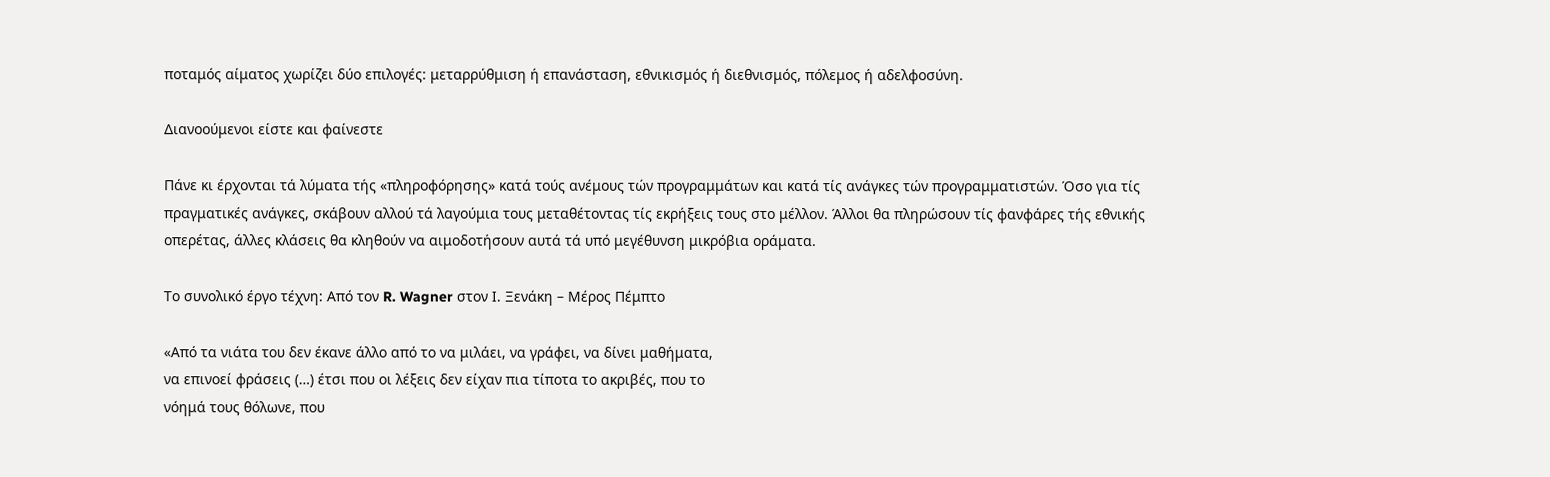ποταμός αίματος χωρίζει δύο επιλογές: μεταρρύθμιση ή επανάσταση, εθνικισμός ή διεθνισμός, πόλεμος ή αδελφοσύνη.

Διανοούμενοι είστε και φαίνεστε

Πάνε κι έρχονται τά λύματα τής «πληροφόρησης» κατά τούς ανέμους τών προγραμμάτων και κατά τίς ανάγκες τών προγραμματιστών. Όσο για τίς πραγματικές ανάγκες, σκάβουν αλλού τά λαγούμια τους μεταθέτοντας τίς εκρήξεις τους στο μέλλον. Άλλοι θα πληρώσουν τίς φανφάρες τής εθνικής οπερέτας, άλλες κλάσεις θα κληθούν να αιμοδοτήσουν αυτά τά υπό μεγέθυνση μικρόβια οράματα.

Το συνολικό έργο τέχνη: Από τον R. Wagner στον Ι. Ξενάκη – Μέρος Πέμπτο

«Από τα νιάτα του δεν έκανε άλλο από το να μιλάει, να γράφει, να δίνει μαθήματα,
να επινοεί φράσεις (…) έτσι που οι λέξεις δεν είχαν πια τίποτα το ακριβές, που το
νόημά τους θόλωνε, που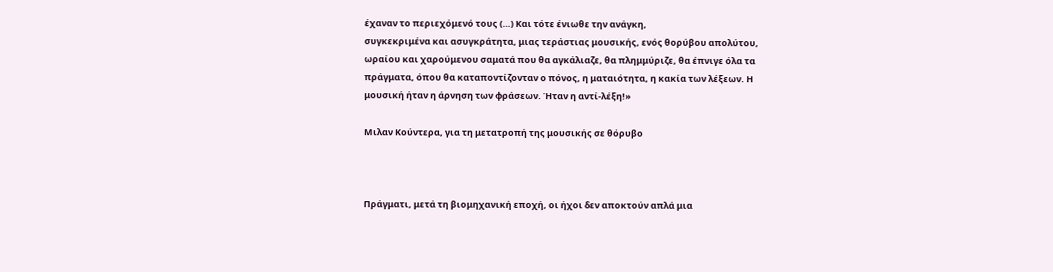έχαναν το περιεχόμενό τους (…) Και τότε ένιωθε την ανάγκη,
συγκεκριμένα και ασυγκράτητα, μιας τεράστιας μουσικής, ενός θορύβου απολύτου,
ωραίου και χαρούμενου σαματά που θα αγκάλιαζε, θα πλημμύριζε, θα έπνιγε όλα τα
πράγματα, όπου θα καταποντίζονταν ο πόνος, η ματαιότητα, η κακία των λέξεων. Η
μουσική ήταν η άρνηση των φράσεων. Ήταν η αντί-λέξη!»

Μιλαν Κούντερα, για τη μετατροπή της μουσικής σε θόρυβο



Πράγματι, μετά τη βιομηχανική εποχή, οι ήχοι δεν αποκτούν απλά μια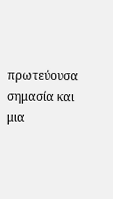πρωτεύουσα σημασία και μια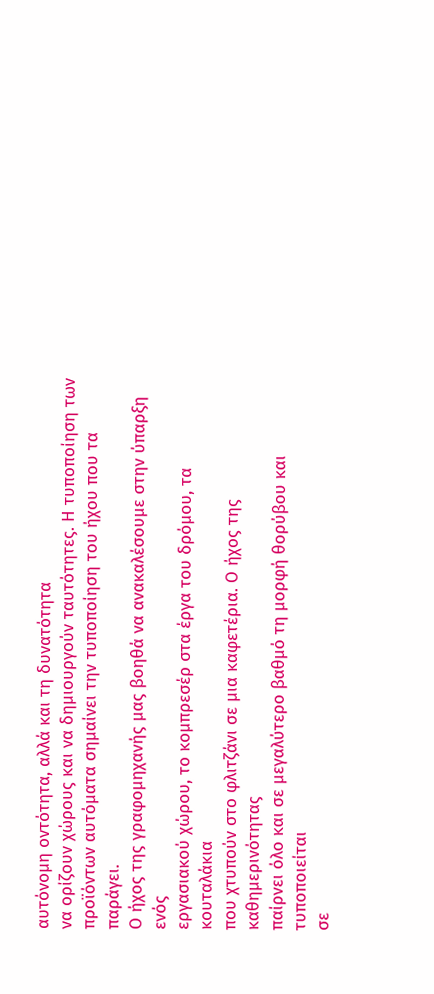αυτόνομη οντότητα, αλλά και τη δυνατότητα
να ορίζουν χώρους και να δημιουργούν ταυτότητες. Η τυποποίηση των
προϊόντων αυτόματα σημαίνει την τυποποίηση του ήχου που τα παράγει.
Ο ήχος της γραφομηχανής μας βοηθά να ανακαλέσουμε στην ύπαρξη ενός
εργασιακού χώρου, το κομπρεσέρ στα έργα του δρόμου, τα κουταλάκια
που χτυπούν στο φλιτζάνι σε μια καφετέρια. Ο ήχος της καθημερινότητας
παίρνει όλο και σε μεγαλύτερο βαθμό τη μορφή θορύβου και τυποποιείται
σε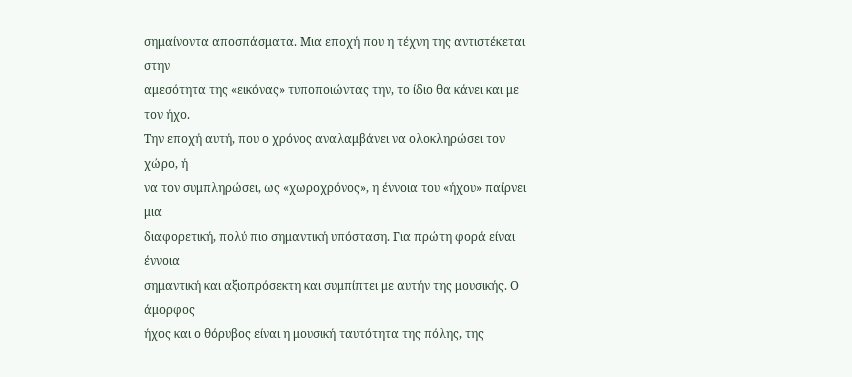σημαίνοντα αποσπάσματα. Μια εποχή που η τέχνη της αντιστέκεται στην
αμεσότητα της «εικόνας» τυποποιώντας την, το ίδιο θα κάνει και με τον ήχο.
Την εποχή αυτή, που ο χρόνος αναλαμβάνει να ολοκληρώσει τον χώρο, ή
να τον συμπληρώσει, ως «χωροχρόνος», η έννοια του «ήχου» παίρνει μια
διαφορετική, πολύ πιο σημαντική υπόσταση. Για πρώτη φορά είναι έννοια
σημαντική και αξιοπρόσεκτη και συμπίπτει με αυτήν της μουσικής. Ο άμορφος
ήχος και ο θόρυβος είναι η μουσική ταυτότητα της πόλης, της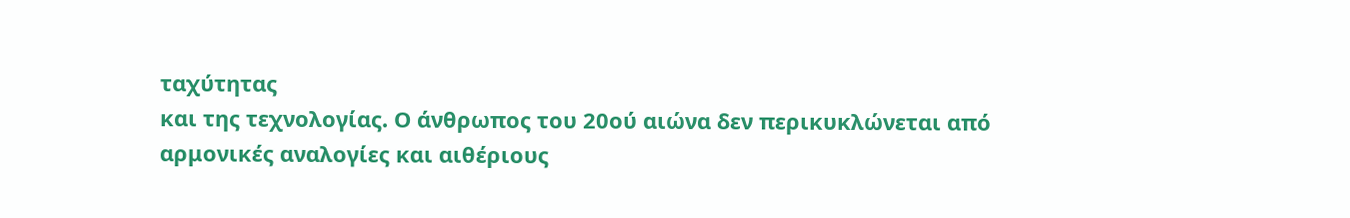ταχύτητας
και της τεχνολογίας. Ο άνθρωπος του 20ού αιώνα δεν περικυκλώνεται από
αρμονικές αναλογίες και αιθέριους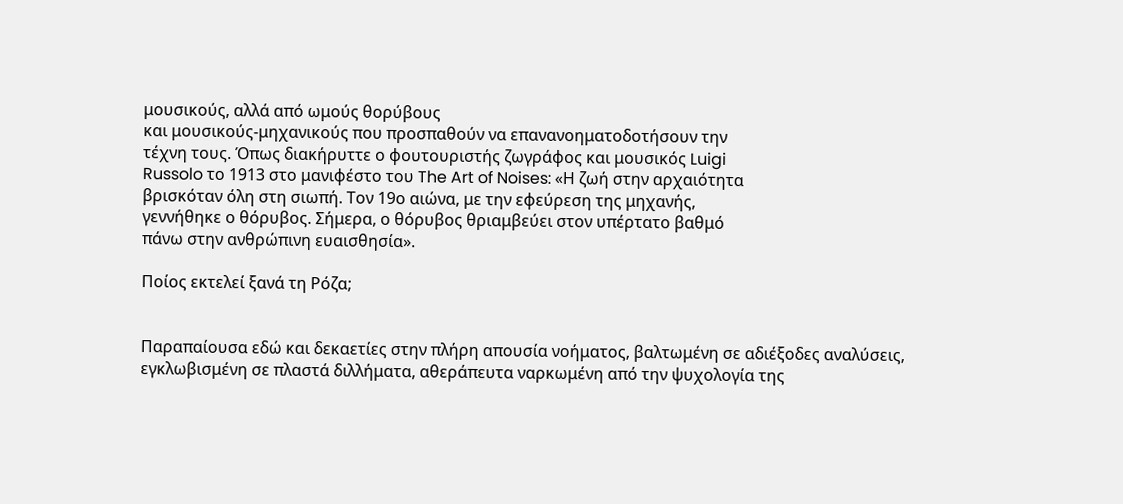μουσικούς, αλλά από ωμούς θορύβους
και μουσικούς-μηχανικούς που προσπαθούν να επανανοηματοδοτήσουν την
τέχνη τους. Όπως διακήρυττε ο φουτουριστής ζωγράφος και μουσικός Luigi
Russolo το 1913 στο μανιφέστο του The Art of Noises: «Η ζωή στην αρχαιότητα
βρισκόταν όλη στη σιωπή. Τον 19ο αιώνα, με την εφεύρεση της μηχανής,
γεννήθηκε ο θόρυβος. Σήμερα, ο θόρυβος θριαμβεύει στον υπέρτατο βαθμό
πάνω στην ανθρώπινη ευαισθησία».

Ποίος εκτελεί ξανά τη Ρόζα;


Παραπαίουσα εδώ και δεκαετίες στην πλήρη απουσία νοήματος, βαλτωμένη σε αδιέξοδες αναλύσεις, εγκλωβισμένη σε πλαστά διλλήματα, αθεράπευτα ναρκωμένη από την ψυχολογία της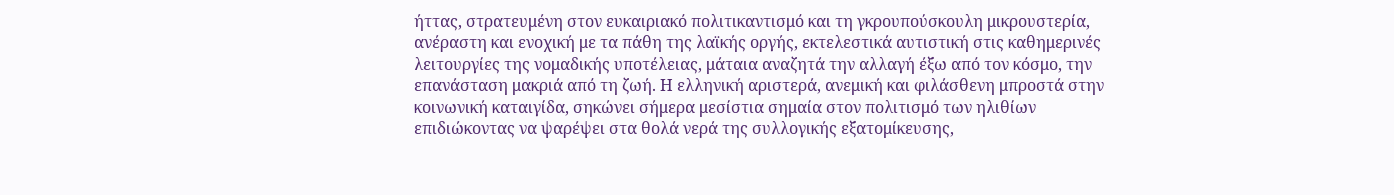ήττας, στρατευμένη στον ευκαιριακό πολιτικαντισμό και τη γκρουπούσκουλη μικρουστερία, ανέραστη και ενοχική με τα πάθη της λαϊκής οργής, εκτελεστικά αυτιστική στις καθημερινές λειτουργίες της νομαδικής υποτέλειας, μάταια αναζητά την αλλαγή έξω από τον κόσμο, την επανάσταση μακριά από τη ζωή. Η ελληνική αριστερά, ανεμική και φιλάσθενη μπροστά στην κοινωνική καταιγίδα, σηκώνει σήμερα μεσίστια σημαία στον πολιτισμό των ηλιθίων επιδιώκοντας να ψαρέψει στα θολά νερά της συλλογικής εξατομίκευσης,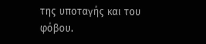της υποταγής και του φόβου.